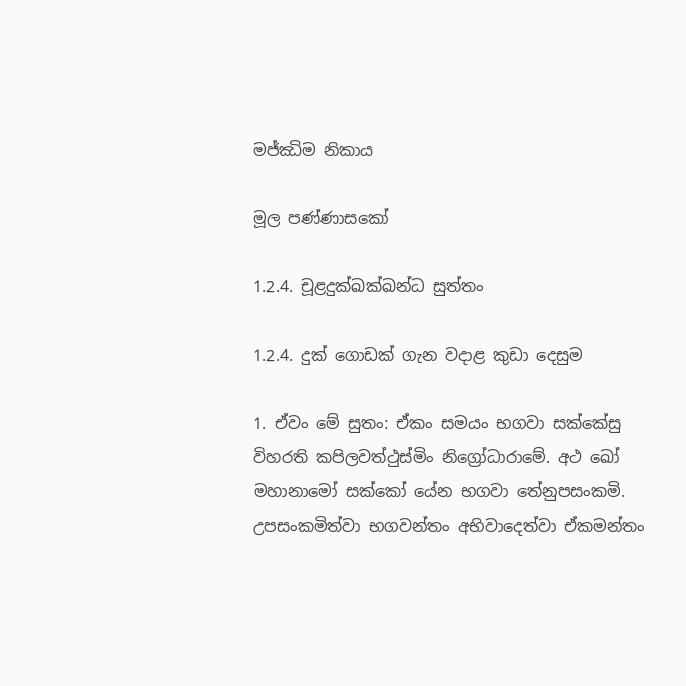මජ්ඣිම නිකාය

මූල පණ්ණාසකෝ

1.2.4. චූළදුක්ඛක්ඛන්ධ සුත්තං

1.2.4. දුක් ගොඩක් ගැන වදාළ කුඩා දෙසුම

1. ඒවං මේ සුතං: ඒකං සමයං භගවා සක්කේසු විහරති කපිලවත්ථුස්මිං නිග්‍රෝධාරාමේ. අථ ඛෝ මහානාමෝ සක්කෝ යේන භගවා තේනුපසංකමි. උපසංකමිත්වා භගවන්තං අභිවාදෙත්වා ඒකමන්තං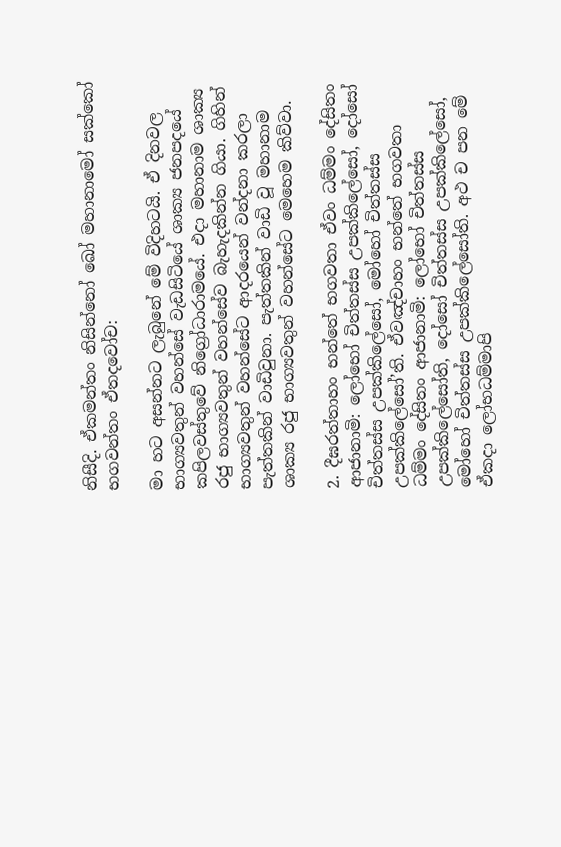නිසීදි. ඒකමන්තං නිසින්නෝ ඛෝ මහානාමෝ සක්කෝ භගවන්තං ඒතදවෝච:

මා හට අසන්නට ලැබුනේ මේ විදිහටයි. ඒ දිනවල භාග්‍යවතුන් වහන්සේ වැඩසිටියේ ශාක්‍ය ජනපදයේ කපිලවස්තුවේ නිග්‍රෝධාරාමයේ. එදා මහානාම ශාක්‍ය රජු භාග්‍යවතුන් වහන්සේව බැහැදකින්න ගියා. ගිහින් භාග්‍යවතුන් වහන්සේට ආදරයෙන් වන්දනා කරලා පැත්තකින් වාඩිවුනා. පැත්තකින් වාඩි වූ මහානාම ශාක්‍ය රජු භාග්‍යවතුන් වහන්සේට මෙහෙම කිව්වා.

2. දීඝරත්තාහං භන්තේ භගවතා ඒවං ධම්මං දේසිතං ආජානාමි: ලෝභෝ චිත්තස්ස උපක්කිලේසෝ, දෝසෝ චිත්තස්ස උපක්කිලේසෝ, මෝහෝ චිත්තස්ස උපක්කිලේසෝ’ති. ඒවඤ්චාහං භන්තේ භගවතා ධම්මං දේසිතං ආජානාමි: ලෝභෝ චිත්තස්ස උපක්කිලේසෝති, දෝසෝ චිත්තස්ස උපක්කිලේසෝ, මෝහෝ චිත්තස්ස උපක්කිලේසෝති. අථ ච පන මේ ඒකදා ලෝභධම්මාපි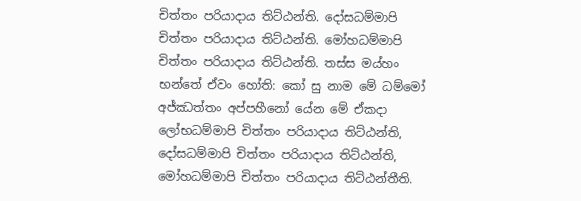චිත්තං පරියාදාය තිට්ඨන්ති. දෝසධම්මාපි චිත්තං පරියාදාය තිට්ඨන්ති. මෝහධම්මාපි චිත්තං පරියාදාය තිට්ඨන්ති. තස්ස මය්හං භන්තේ ඒවං හෝති: කෝ සු නාම මේ ධම්මෝ අජ්ඣත්තං අප්පහීනෝ යේන මේ ඒකදා ලෝභධම්මාපි චිත්තං පරියාදාය තිට්ඨන්ති, දෝසධම්මාපි චිත්තං පරියාදාය තිට්ඨන්ති, මෝහධම්මාපි චිත්තං පරියාදාය තිට්ඨන්තීති.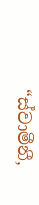“ස්වාමීනී,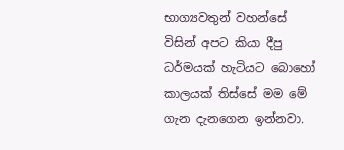භාග්‍යවතුන් වහන්සේ විසින් අපට කියා දීපු ධර්මයක් හැටියට බොහෝ කාලයක් තිස්සේ මම මේ ගැන දැනගෙන ඉන්නවා.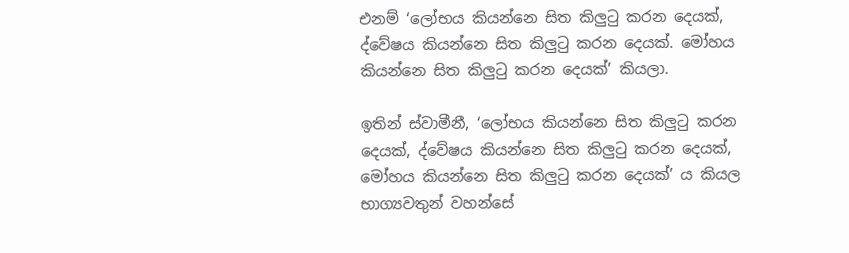එනම් ‘ලෝභය කියන්නෙ සිත කිලුටු කරන දෙයක්, ද්වේෂය කියන්නෙ සිත කිලුටු කරන දෙයක්. මෝහය කියන්නෙ සිත කිලුටු කරන දෙයක්’ කියලා.

ඉතින් ස්වාමීනී, ‘ලෝභය කියන්නෙ සිත කිලුටු කරන දෙයක්, ද්වේෂය කියන්නෙ සිත කිලුටු කරන දෙයක්, මෝහය කියන්නෙ සිත කිලුටු කරන දෙයක්’ ය කියල භාග්‍යවතුන් වහන්සේ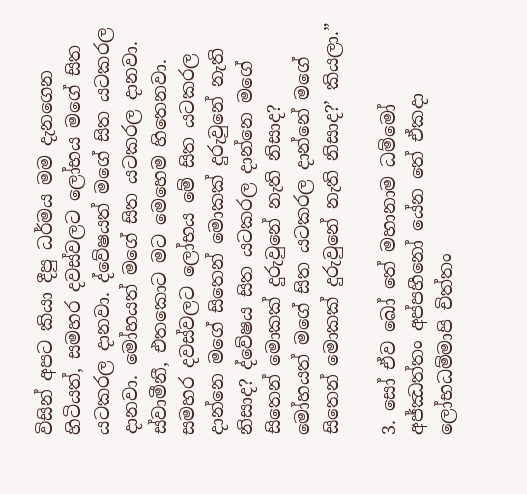විසින් අපට කියා දීපු ධර්මය මම දැනගෙන හිටියත්, සමහර දවස්වලට ලෝභය මගේ සිත යටකරල දානවා. ද්වේෂයත් මගේ සිත යටකරල දානවා. මෝහයත් මගේ සිත යටකරල දානවා. ස්වාමීනී, එතකොට මට මෙහෙම හිතෙනවා. සමහර දවස්වලට ලෝභය මේ සිත යටකරල දාන්නෙ මගේ සිතෙන් මොකක් දුරුවුනේ නැති නිසාද? ද්වේෂය සිත යටකරල දාන්නෙ මගේ සිතෙන් මොකක් දුරුවුනේ නැති නිසාද? මෝහයත් මගේ සිත යටකරල දාන්නේ මගේ සිතෙන් මොකක් දුරුවුනේ නැති නිසාද?’ කියලා.”

3. සෝ ඒව ඛෝ තේ මහානාම ධම්මෝ අජ්ඣත්තං අප්පහීනෝ යේන තේ ඒකදා ලෝභධම්මාපි චිත්තං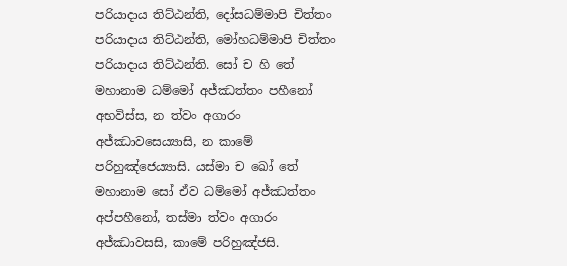පරියාදාය තිට්ඨන්ති, දෝසධම්මාපි චිත්තං පරියාදාය තිට්ඨන්ති, මෝහධම්මාපි චිත්තං පරියාදාය තිට්ඨන්ති. සෝ ච හි තේ මහානාම ධම්මෝ අජ්ඣත්තං පහීනෝ අභවිස්ස, න ත්වං අගාරං අජ්ඣාවසෙය්‍යාසි, න කාමේ පරිහුඤ්ජෙය්‍යාසි. යස්මා ච ඛෝ තේ මහානාම සෝ ඒව ධම්මෝ අජ්ඣත්තං අප්පහීනෝ, තස්මා ත්වං අගාරං අජ්ඣාවසසි, කාමේ පරිහුඤ්ජසි.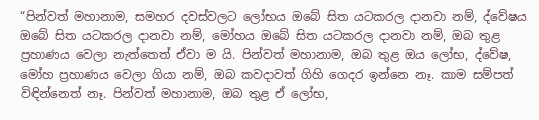“පින්වත් මහානාම, සමහර දවස්වලට ලෝභය ඔබේ සිත යටකරල දානවා නම්, ද්වේෂය ඔබේ සිත යටකරල දානවා නම්, මෝහය ඔබේ සිත යටකරල දානවා නම්, ඔබ තුළ ප්‍රහාණය වෙලා නැත්තෙත් ඒවා ම යි. පින්වත් මහානාම, ඔබ තුළ ඔය ලෝභ, ද්වේෂ, මෝහ ප්‍රහාණය වෙලා ගියා නම්, ඔබ කවදාවත් ගිහි ගෙදර ඉන්නෙ නෑ. කාම සම්පත් විඳින්නෙත් නෑ. පින්වත් මහානාම, ඔබ තුළ ඒ ලෝභ,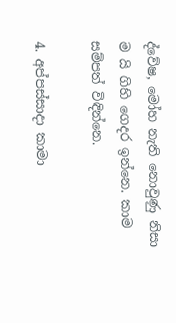ද්වේෂ, මෝහ නැති නොවුණු නිසා ම යි ගිහි ගෙදර ඉන්නෙ. කාම සම්පත් විඳින්නෙ.

4. අප්පස්සාදා කාමා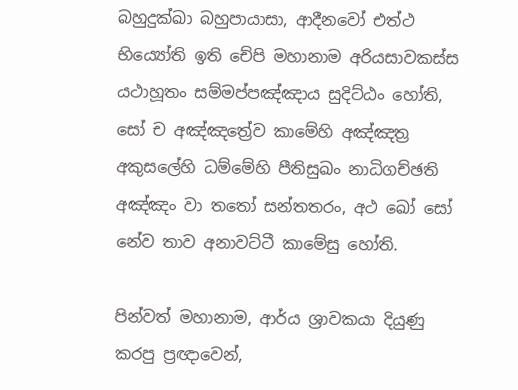බහුදුක්ඛා බහුපායාසා, ආදීනවෝ එත්ථ භිය්‍යෝති ඉති චේපි මහානාම අරියසාවකස්ස යථාහූතං සම්මප්පඤ්ඤාය සුදිට්ඨං හෝති, සෝ ච අඤ්ඤත්‍රේව කාමේහි අඤ්ඤත්‍ර අකුසලේහි ධම්මේහි පීතිසුඛං නාධිගච්ඡති අඤ්ඤං වා තතෝ සන්තතරං, අථ ඛෝ සෝ නේව තාව අනාවට්ටී කාමේසු හෝති.

පින්වත් මහානාම, ආර්ය ශ්‍රාවකයා දියුණු කරපු ප්‍රඥාවෙන්,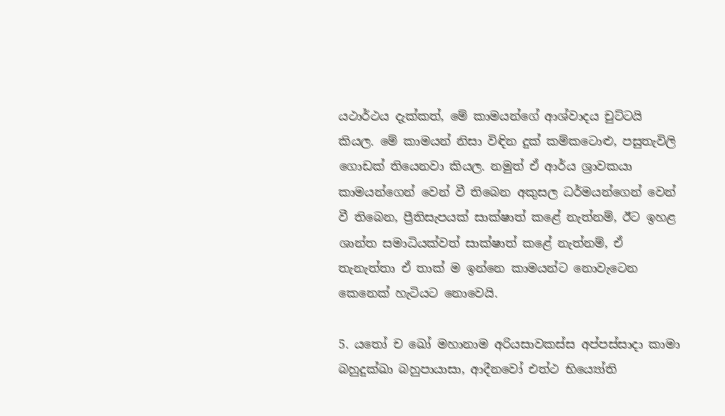යථාර්ථය දැක්කත්, මේ කාමයන්ගේ ආශ්වාදය චුට්ටයි කියල. මේ කාමයන් නිසා විඳින දුක් කම්කටොළු, පසුතැවිලි ගොඩක් තියෙනවා කියල. නමුත් ඒ ආර්ය ශ්‍රාවකයා කාමයන්ගෙන් වෙන් වී තිබෙන අකුසල ධර්මයන්ගෙන් වෙන් වී තිබෙන, ප්‍රීතිසැපයක් සාක්ෂාත් කළේ නැත්නම්, ඊට ඉහළ ශාන්ත සමාධියක්වත් සාක්ෂාත් කළේ නැත්නම්, ඒ තැනැත්තා ඒ තාක් ම ඉන්නෙ කාමයන්ට නොවැටෙන කෙනෙක් හැටියට නොවෙයි.

5. යතෝ ච ඛෝ මහානාම අරියසාවකස්ස අප්පස්සාදා කාමා බහුදුක්ඛා බහුපායාසා, ආදීනවෝ එත්ථ භිය්‍යෝති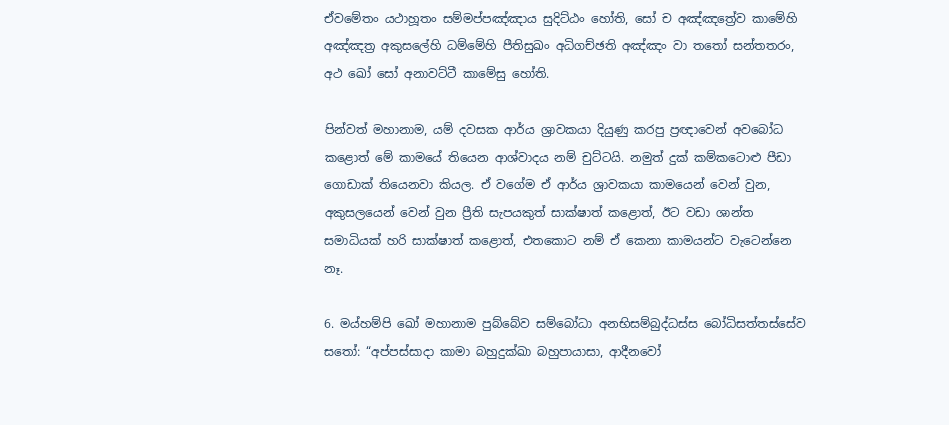ඒවමේතං යථාහූතං සම්මප්පඤ්ඤාය සුදිට්ඨං හෝති, සෝ ච අඤ්ඤත්‍රේව කාමේහි අඤ්ඤත්‍ර අකුසලේහි ධම්මේහි පීතිසුඛං අධිගච්ඡති අඤ්ඤං වා තතෝ සන්තතරං, අථ ඛෝ සෝ අනාවට්ටී කාමේසු හෝති.

පින්වත් මහානාම, යම් දවසක ආර්ය ශ්‍රාවකයා දියුණු කරපු ප්‍රඥාවෙන් අවබෝධ කළොත් මේ කාමයේ තියෙන ආශ්වාදය නම් චුට්ටයි. නමුත් දුක් කම්කටොළු පීඩා ගොඩාක් තියෙනවා කියල. ඒ වගේම ඒ ආර්ය ශ්‍රාවකයා කාමයෙන් වෙන් වුන, අකුසලයෙන් වෙන් වුන ප්‍රීති සැපයකුත් සාක්ෂාත් කළොත්, ඊට වඩා ශාන්ත සමාධියක් හරි සාක්ෂාත් කළොත්, එතකොට නම් ඒ කෙනා කාමයන්ට වැටෙන්නෙ නෑ.

6. මය්හම්පි ඛෝ මහානාම පුබ්බේව සම්බෝධා අනභිසම්බුද්ධස්ස බෝධිසත්තස්සේව සතෝ: “අප්පස්සාදා කාමා බහුදුක්ඛා බහුපායාසා, ආදීනවෝ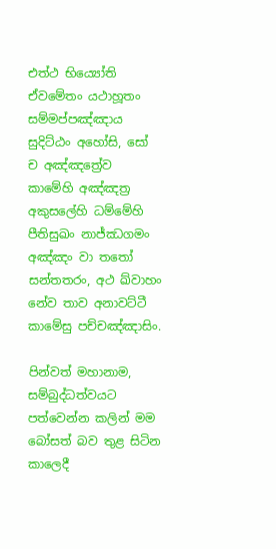එත්ථ භිය්‍යෝති ඒවමේතං යථාහූතං සම්මප්පඤ්ඤාය සුදිට්ඨං අහෝසි, සෝ ච අඤ්ඤත්‍රේව කාමේහි අඤ්ඤත්‍ර අකුසලේහි ධම්මේහි පීතිසුඛං නාජ්ඣගමං අඤ්ඤං වා තතෝ සන්තතරං, අථ ඛ්වාහං නේව තාව අනාවට්ටී කාමේසු පච්චඤ්ඤාසිං.

පින්වත් මහානාම, සම්බුද්ධත්වයට පත්වෙන්න කලින් මම බෝසත් බව තුළ සිටින කාලෙදී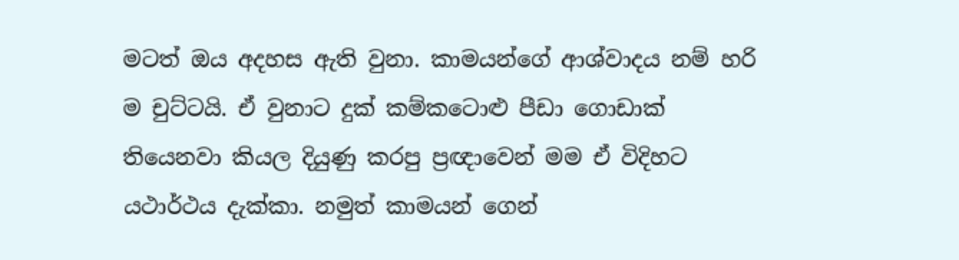මටත් ඔය අදහස ඇති වුනා. කාමයන්ගේ ආශ්වාදය නම් හරි ම චුට්ටයි. ඒ වුනාට දුක් කම්කටොළු පීඩා ගොඩාක් තියෙනවා කියල දියුණු කරපු ප්‍රඥාවෙන් මම ඒ විදිහට යථාර්ථය දැක්කා. නමුත් කාමයන් ගෙන්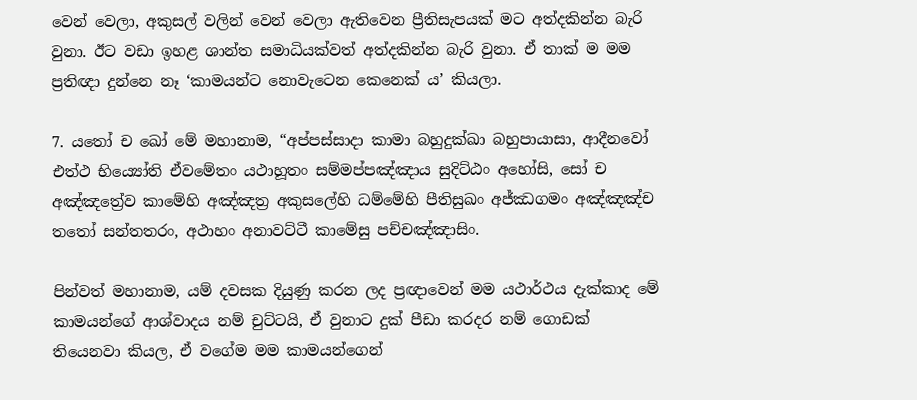වෙන් වෙලා, අකුසල් වලින් වෙන් වෙලා ඇතිවෙන ප්‍රීතිසැපයක් මට අත්දකින්න බැරි වුනා. ඊට වඩා ඉහළ ශාන්ත සමාධියක්වත් අත්දකින්න බැරි වුනා. ඒ තාක් ම මම ප්‍රතිඥා දුන්නෙ නෑ ‘කාමයන්ට නොවැටෙන කෙනෙක් ය’ කියලා.

7. යතෝ ච ඛෝ මේ මහානාම, “අප්පස්සාදා කාමා බහුදුක්ඛා බහුපායාසා, ආදීනවෝ එත්ථ භිය්‍යෝති ඒවමේතං යථාහූතං සම්මප්පඤ්ඤාය සුදිට්ඨං අහෝසි, සෝ ච අඤ්ඤත්‍රේව කාමේහි අඤ්ඤත්‍ර අකුසලේහි ධම්මේහි පීතිසුඛං අජ්ඣගමං අඤ්ඤඤ්ච තතෝ සන්තතරං, අථාහං අනාවට්ටී කාමේසු පච්චඤ්ඤාසිං.

පින්වත් මහානාම, යම් දවසක දියුණු කරන ලද ප්‍රඥාවෙන් මම යථාර්ථය දැක්කාද මේ කාමයන්ගේ ආශ්වාදය නම් චුට්ටයි, ඒ වුනාට දුක් පීඩා කරදර නම් ගොඩක් තියෙනවා කියල, ඒ වගේම මම කාමයන්ගෙන්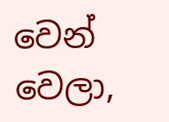වෙන් වෙලා,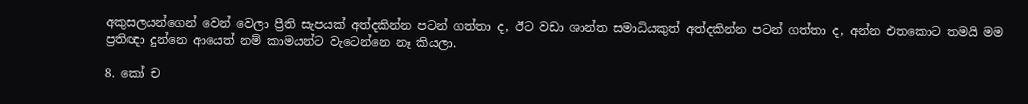අකුසලයන්ගෙන් වෙන් වෙලා ප්‍රීති සැපයක් අත්දකින්න පටන් ගත්තා ද, ඊට වඩා ශාන්ත සමාධියකුත් අත්දකින්න පටන් ගත්තා ද, අන්න එතකොට තමයි මම ප්‍රතිඥා දුන්නෙ ආයෙත් නම් කාමයන්ට වැටෙන්නෙ නෑ කියලා.

8. කෝ ච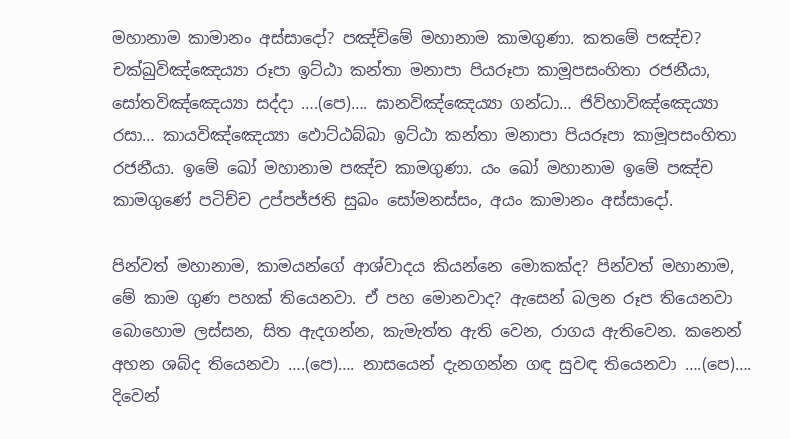මහානාම කාමානං අස්සාදෝ? පඤ්චිමේ මහානාම කාමගුණා. කතමේ පඤ්ච? චක්ඛුවිඤ්ඤෙය්‍යා රූපා ඉට්ඨා කන්තා මනාපා පියරූපා කාමූපසංහිතා රජනීයා, සෝතවිඤ්ඤෙය්‍යා සද්දා ….(පෙ)…. ඝානවිඤ්ඤෙය්‍යා ගන්ධා… ජිව්හාවිඤ්ඤෙය්‍යා රසා… කායවිඤ්ඤෙය්‍යා ඵොට්ඨබ්බා ඉට්ඨා කන්තා මනාපා පියරූපා කාමූපසංහිතා රජනීයා. ඉමේ ඛෝ මහානාම පඤ්ච කාමගුණා. යං ඛෝ මහානාම ඉමේ පඤ්ච කාමගුණේ පටිච්ච උප්පජ්ජති සුඛං සෝමනස්සං, අයං කාමානං අස්සාදෝ.

පින්වත් මහානාම, කාමයන්ගේ ආශ්වාදය කියන්නෙ මොකක්ද? පින්වත් මහානාම, මේ කාම ගුණ පහක් තියෙනවා. ඒ පහ මොනවාද? ඇසෙන් බලන රූප තියෙනවා බොහොම ලස්සන, සිත ඇදගන්න, කැමැත්ත ඇති වෙන, රාගය ඇතිවෙන. කනෙන් අහන ශබ්ද තියෙනවා ….(පෙ)…. නාසයෙන් දැනගන්න ගඳ සුවඳ තියෙනවා ….(පෙ)…. දිවෙන්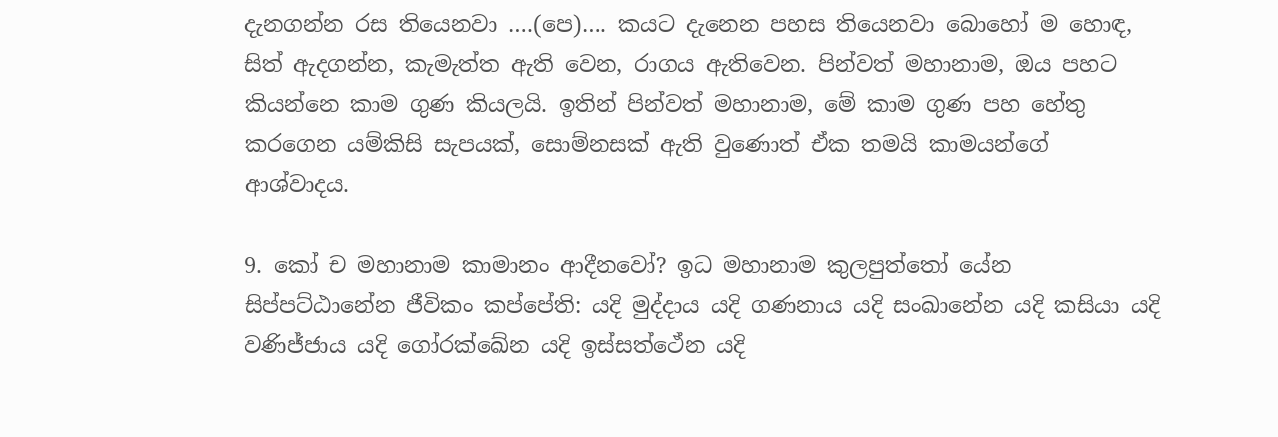දැනගන්න රස තියෙනවා ….(පෙ)…. කයට දැනෙන පහස තියෙනවා බොහෝ ම හොඳ, සිත් ඇදගන්න, කැමැත්ත ඇති වෙන, රාගය ඇතිවෙන. පින්වත් මහානාම, ඔය පහට කියන්නෙ කාම ගුණ කියලයි. ඉතින් පින්වත් මහානාම, මේ කාම ගුණ පහ හේතු කරගෙන යම්කිසි සැපයක්, සොම්නසක් ඇති වුණොත් ඒක තමයි කාමයන්ගේ ආශ්වාදය.

9. කෝ ච මහානාම කාමානං ආදීනවෝ? ඉධ මහානාම කුලපුත්තෝ යේන සිප්පට්ඨානේන ජීවිකං කප්පේති: යදි මුද්දාය යදි ගණනාය යදි සංඛානේන යදි කසියා යදි වණිජ්ජාය යදි ගෝරක්ඛේන යදි ඉස්සත්ථේන යදි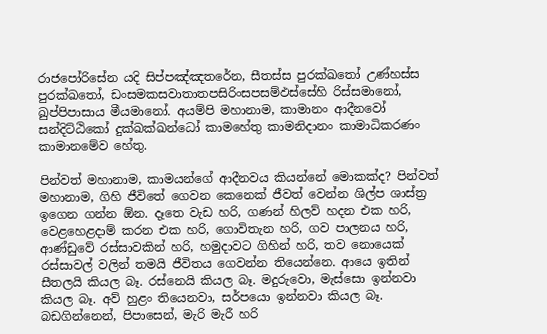රාජපෝරිසේන යදි සිප්පඤ්ඤතරේන, සීතස්ස පුරක්ඛතෝ උණ්හස්ස පුරක්ඛතෝ, ඩංසමකසවාතාතපසිරිංසපසම්ඵස්සේහි රිස්සමානෝ, ඛුප්පිපාසාය මීයමානෝ. අයම්පි මහානාම, කාමානං ආදීනවෝ සන්දිට්ඨිකෝ දුක්ඛක්ඛන්ධෝ කාමහේතු කාමනිදානං කාමාධිකරණං කාමානමේව හේතු.

පින්වත් මහානාම, කාමයන්ගේ ආදීනවය කියන්නේ මොකක්ද? පින්වත් මහානාම, ගිහි ජීවිතේ ගෙවන කෙනෙක් ජීවත් වෙන්න ශිල්ප ශාස්ත්‍ර ඉගෙන ගන්න ඕන. දෑතෙ වැඩ හරි, ගණන් හිලව් හදන එක හරි, වෙළහෙළදාම් කරන එක හරි, ගොවිතැන හරි, ගව පාලනය හරි, ආණ්ඩුවේ රස්සාවකින් හරි, හමුදාවට ගිහින් හරි, තව නොයෙක් රස්සාවල් වලින් තමයි ජීවිතය ගෙවන්න තියෙන්නෙ. ආයෙ ඉතින් සීතලයි කියල බෑ. රස්නෙයි කියල බෑ. මදුරුවො, මැස්සො ඉන්නවා කියල බෑ. අව් හුළං තියෙනවා, සර්පයො ඉන්නවා කියල බෑ. බඩගින්නෙන්, පිපාසෙන්, මැරි මැරී හරි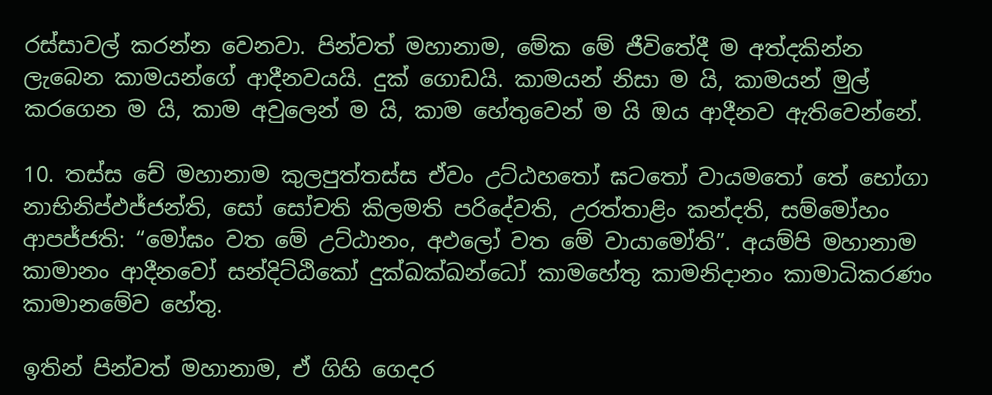රස්සාවල් කරන්න වෙනවා. පින්වත් මහානාම, මේක මේ ජීවිතේදී ම අත්දකින්න ලැබෙන කාමයන්ගේ ආදීනවයයි. දුක් ගොඩයි. කාමයන් නිසා ම යි, කාමයන් මුල් කරගෙන ම යි, කාම අවුලෙන් ම යි, කාම හේතුවෙන් ම යි ඔය ආදීනව ඇතිවෙන්නේ.

10. තස්ස චේ මහානාම කුලපුත්තස්ස ඒවං උට්ඨහතෝ ඝටතෝ වායමතෝ තේ භෝගා නාභිනිප්ඵජ්ජන්ති, සෝ සෝචති කිලමති පරිදේවති, උරත්තාළිං කන්දති, සම්මෝහං ආපජ්ජති: “මෝඝං වත මේ උට්ඨානං, අඵලෝ වත මේ වායාමෝති”. අයම්පි මහානාම කාමානං ආදීනවෝ සන්දිට්ඨිකෝ දුක්ඛක්ඛන්ධෝ කාමහේතු කාමනිදානං කාමාධිකරණං කාමානමේව හේතු.

ඉතින් පින්වත් මහානාම, ඒ ගිහි ගෙදර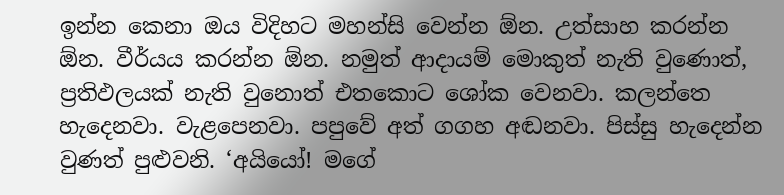ඉන්න කෙනා ඔය විදිහට මහන්සි වෙන්න ඕන. උත්සාහ කරන්න ඕන. වීර්යය කරන්න ඕන. නමුත් ආදායම් මොකුත් නැති වුණොත්, ප්‍රතිඵලයක් නැති වුනොත් එතකොට ශෝක වෙනවා. කලන්තෙ හැදෙනවා. වැළපෙනවා. පපුවේ අත් ගගහ අඬනවා. පිස්සු හැදෙන්න වුණත් පුළුවනි. ‘අයියෝ! මගේ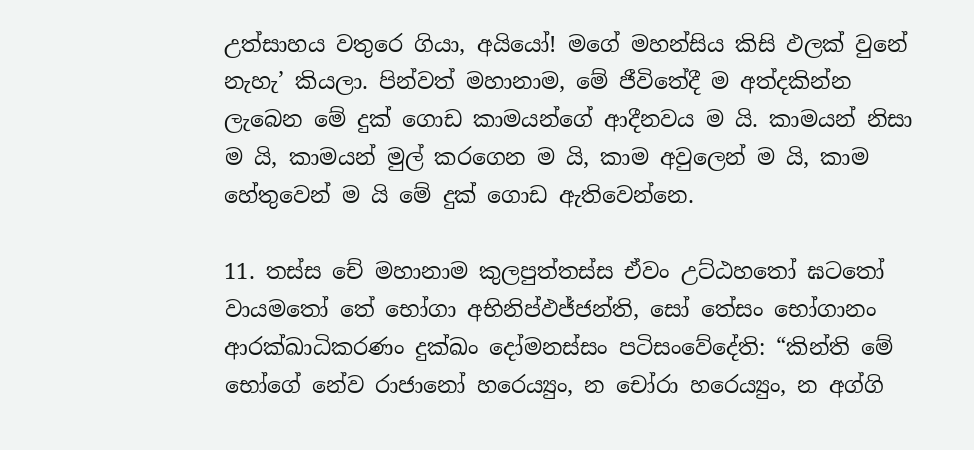උත්සාහය වතුරෙ ගියා, අයියෝ! මගේ මහන්සිය කිසි ඵලක් වුනේ නැහැ’ කියලා. පින්වත් මහානාම, මේ ජීවිතේදී ම අත්දකින්න ලැබෙන මේ දුක් ගොඩ කාමයන්ගේ ආදීනවය ම යි. කාමයන් නිසා ම යි, කාමයන් මුල් කරගෙන ම යි, කාම අවුලෙන් ම යි, කාම හේතුවෙන් ම යි මේ දුක් ගොඩ ඇතිවෙන්නෙ.

11. තස්ස චේ මහානාම කුලපුත්තස්ස ඒවං උට්ඨහතෝ ඝටතෝ වායමතෝ තේ භෝගා අභිනිප්ඵජ්ජන්ති, සෝ තේසං භෝගානං ආරක්ඛාධිකරණං දුක්ඛං දෝමනස්සං පටිසංවේදේති: “කින්ති මේ භෝගේ නේව රාජානෝ හරෙය්‍යුං, න චෝරා හරෙය්‍යුං, න අග්ගි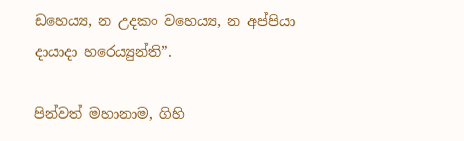ඩහෙය්‍ය, න උදකං වහෙය්‍ය, න අප්පියා දායාදා හරෙය්‍යුන්ති”.

පින්වත් මහානාම, ගිහි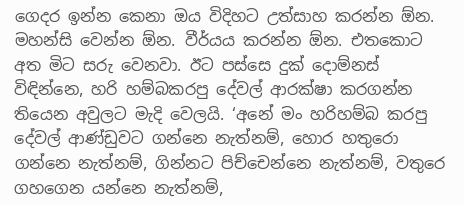ගෙදර ඉන්න කෙනා ඔය විදිහට උත්සාහ කරන්න ඕන. මහන්සි වෙන්න ඕන. වීර්යය කරන්න ඕන. එතකොට අත මිට සරු වෙනවා. ඊට පස්සෙ දුක් දොම්නස් විඳින්නෙ, හරි හම්බකරපු දේවල් ආරක්ෂා කරගන්න තියෙන අවුලට මැදි වෙලයි. ‘අනේ මං හරිහම්බ කරපු දේවල් ආණ්ඩුවට ගන්නෙ නැත්නම්, හොර හතුරො ගන්නෙ නැත්නම්, ගින්නට පිච්චෙන්නෙ නැත්නම්, වතුරෙ ගහගෙන යන්නෙ නැත්නම්,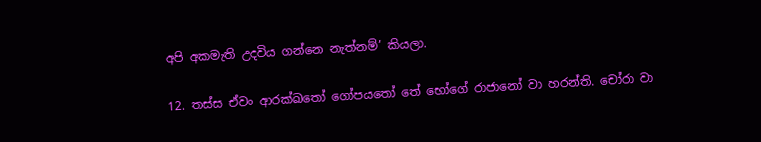අපි අකමැති උදවිය ගන්නෙ නැත්නම්’ කියලා.

12. තස්ස ඒවං ආරක්ඛතෝ ගෝපයතෝ තේ භෝගේ රාජානෝ වා හරන්ති. චෝරා වා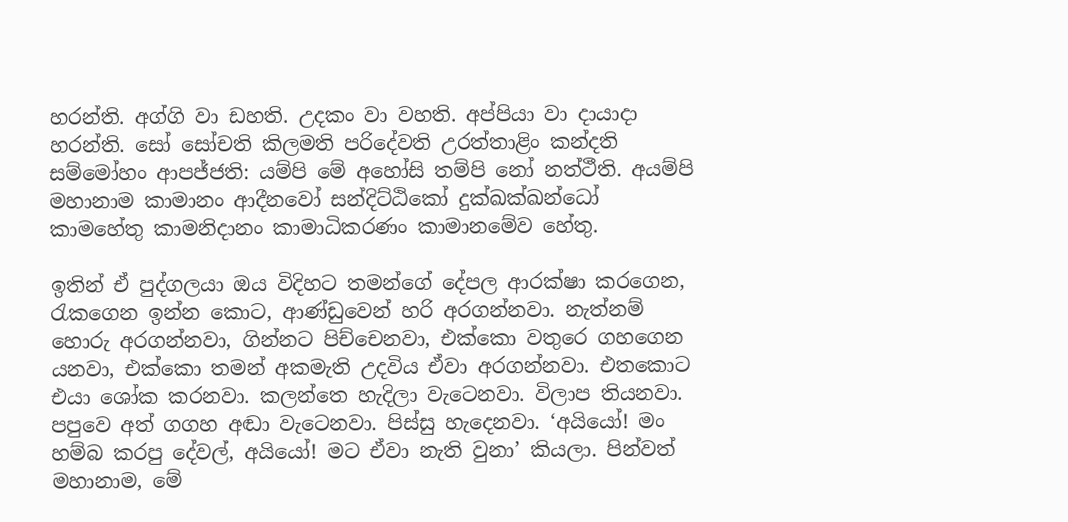හරන්ති. අග්ගි වා ඩහති. උදකං වා වහති. අප්පියා වා දායාදා හරන්ති. සෝ සෝචති කිලමති පරිදේවති උරත්තාළිං කන්දති සම්මෝහං ආපජ්ජති: යම්පි මේ අහෝසි තම්පි නෝ නත්ථීති. අයම්පි මහානාම කාමානං ආදීනවෝ සන්දිට්ඨිකෝ දුක්ඛක්ඛන්ධෝ කාමහේතු කාමනිදානං කාමාධිකරණං කාමානමේව හේතු.

ඉතින් ඒ පුද්ගලයා ඔය විදිහට තමන්ගේ දේපල ආරක්ෂා කරගෙන, රැකගෙන ඉන්න කොට, ආණ්ඩුවෙන් හරි අරගන්නවා. නැත්නම් හොරු අරගන්නවා, ගින්නට පිච්චෙනවා, එක්කො වතුරෙ ගහගෙන යනවා, එක්කො තමන් අකමැති උදවිය ඒවා අරගන්නවා. එතකොට එයා ශෝක කරනවා. කලන්තෙ හැදිලා වැටෙනවා. විලාප තියනවා. පපුවෙ අත් ගගහ අඬා වැටෙනවා. පිස්සු හැදෙනවා. ‘අයියෝ! මං හම්බ කරපු දේවල්, අයියෝ! මට ඒවා නැති වුනා’ කියලා. පින්වත් මහානාම, මේ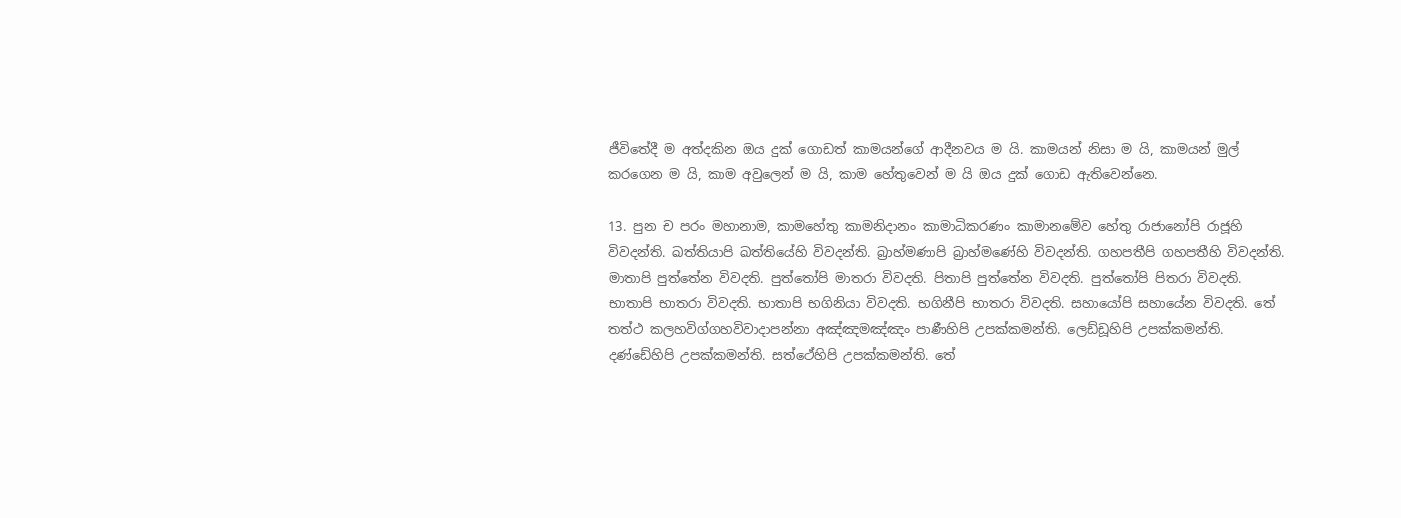ජීවිතේදී ම අත්දකින ඔය දුක් ගොඩත් කාමයන්ගේ ආදීනවය ම යි. කාමයන් නිසා ම යි, කාමයන් මුල් කරගෙන ම යි, කාම අවුලෙන් ම යි, කාම හේතුවෙන් ම යි ඔය දුක් ගොඩ ඇතිවෙන්නෙ.

13. පුන ච පරං මහානාම, කාමහේතු කාමනිදානං කාමාධිකරණං කාමානමේව හේතු රාජානෝපි රාජූහි විවදන්ති. ඛත්තියාපි ඛත්තියේහි විවදන්ති. බ්‍රාහ්මණාපි බ්‍රාහ්මණේහි විවදන්ති. ගහපතීපි ගහපතීහි විවදන්ති. මාතාපි පුත්තේන විවදති. පුත්තෝපි මාතරා විවදති. පිතාපි පුත්තේන විවදති. පුත්තෝපි පිතරා විවදති. භාතාපි භාතරා විවදති. භාතාපි භගිනියා විවදති. භගිනීපි භාතරා විවදති. සහායෝපි සහායේන විවදති. තේ තත්ථ කලහවිග්ගහවිවාදාපන්නා අඤ්ඤමඤ්ඤං පාණීහිපි උපක්කමන්ති. ලෙඩ්ඩූහිපි උපක්කමන්ති. දණ්ඩේහිපි උපක්කමන්ති. සත්ථේහිපි උපක්කමන්ති. තේ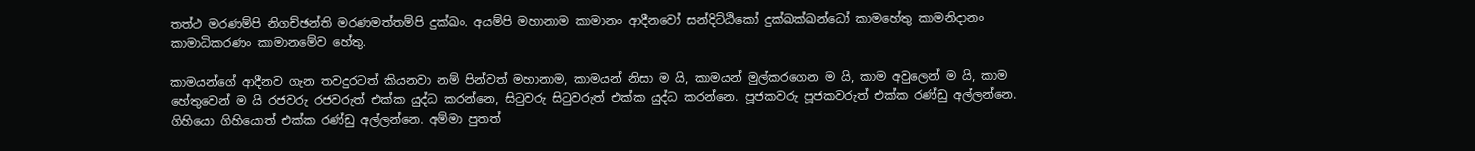තත්ථ මරණම්පි නිගච්ඡන්ති මරණමත්තම්පි දුක්ඛං. අයම්පි මහානාම කාමානං ආදීනවෝ සන්දිට්ඨිකෝ දුක්ඛක්ඛන්ධෝ කාමහේතු කාමනිදානං කාමාධිකරණං කාමානමේව හේතු.

කාමයන්ගේ ආදීනව ගැන තවදුරටත් කියනවා නම් පින්වත් මහානාම, කාමයන් නිසා ම යි, කාමයන් මුල්කරගෙන ම යි, කාම අවුලෙන් ම යි, කාම හේතුවෙන් ම යි රජවරු රජවරුත් එක්ක යුද්ධ කරන්නෙ, සිටුවරු සිටුවරුත් එක්ක යුද්ධ කරන්නෙ. පූජකවරු පූජකවරුත් එක්ක රණ්ඩු අල්ලන්නෙ. ගිහියො ගිහියොත් එක්ක රණ්ඩු අල්ලන්නෙ. අම්මා පුතත්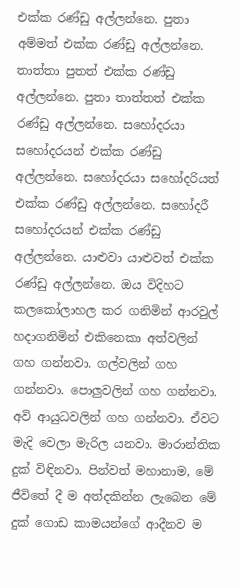එක්ක රණ්ඩු අල්ලන්නෙ. පුතා අම්මත් එක්ක රණ්ඩු අල්ලන්නෙ. තාත්තා පුතත් එක්ක රණ්ඩු අල්ලන්නෙ. පුතා තාත්තත් එක්ක රණ්ඩු අල්ලන්නෙ. සහෝදරයා සහෝදරයන් එක්ක රණ්ඩු අල්ලන්නෙ. සහෝදරයා සහෝදරියත් එක්ක රණ්ඩු අල්ලන්නෙ. සහෝදරී සහෝදරයන් එක්ක රණ්ඩු අල්ලන්නෙ. යාළුවා යාළුවත් එක්ක රණ්ඩු අල්ලන්නෙ. ඔය විදිහට කලකෝලාහල කර ගනිමින් ආරවුල් හදාගනිමින් එකිනෙකා අත්වලින් ගහ ගන්නවා. ගල්වලින් ගහ ගන්නවා. පොලුවලින් ගහ ගන්නවා. අවි ආයුධවලින් ගහ ගන්නවා. ඒවට මැදි වෙලා මැරිල යනවා. මාරාන්තික දුක් විඳිනවා. පින්වත් මහානාම, මේ ජීවිතේ දී ම අත්දකින්න ලැබෙන මේ දුක් ගොඩ කාමයන්ගේ ආදීනව ම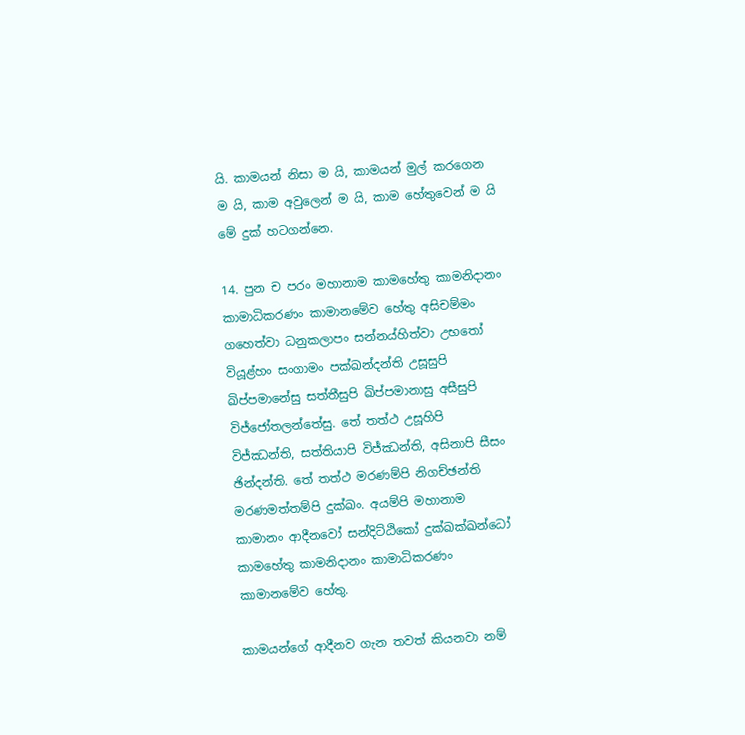යි. කාමයන් නිසා ම යි, කාමයන් මුල් කරගෙන ම යි, කාම අවුලෙන් ම යි, කාම හේතුවෙන් ම යි මේ දුක් හටගන්නෙ.

14. පුන ච පරං මහානාම කාමහේතු කාමනිදානං කාමාධිකරණං කාමානමේව හේතු අසිචම්මං ගහෙත්වා ධනුකලාපං සන්නය්හිත්වා උභතෝ වියූළ්හං සංගාමං පක්ඛන්දන්ති උසූසුපි ඛිප්පමානේසු සත්තීසුපි ඛිප්පමානාසු අසීසුපි විජ්ජෝතලන්තේසු. තේ තත්ථ උසූහිපි විජ්ඣන්ති, සත්තියාපි විජ්ඣන්ති, අසිනාපි සීසං ඡින්දන්ති. තේ තත්ථ මරණම්පි නිගච්ඡන්ති මරණමත්තම්පි දුක්ඛං. අයම්පි මහානාම කාමානං ආදීනවෝ සන්දිට්ඨිකෝ දුක්ඛක්ඛන්ධෝ කාමහේතු කාමනිදානං කාමාධිකරණං කාමානමේව හේතු.

කාමයන්ගේ ආදීනව ගැන තවත් කියනවා නම්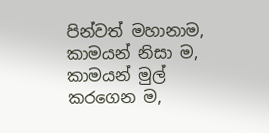පින්වත් මහානාම, කාමයන් නිසා ම, කාමයන් මුල් කරගෙන ම,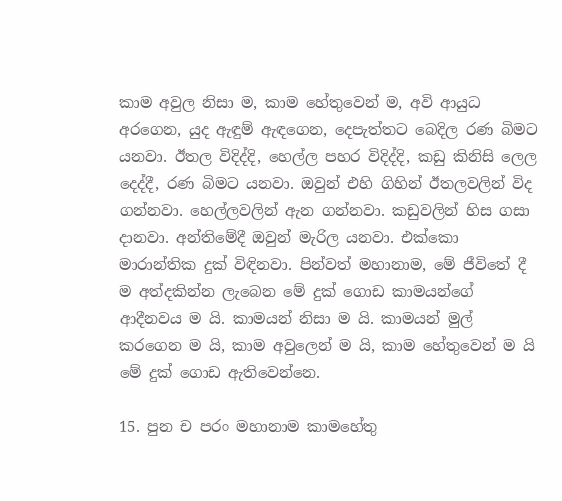කාම අවුල නිසා ම, කාම හේතුවෙන් ම, අවි ආයුධ අරගෙන, යුද ඇඳුම් ඇඳගෙන, දෙපැත්තට බෙදිල රණ බිමට යනවා. ඊතල විදිද්දි, හෙල්ල පහර විදිද්දි, කඩු කිනිසි ලෙල දෙද්දී, රණ බිමට යනවා. ඔවුන් එහි ගිහින් ඊතලවලින් විද ගන්නවා. හෙල්ලවලින් ඇන ගන්නවා. කඩුවලින් හිස ගසා දානවා. අන්තිමේදී ඔවුන් මැරිල යනවා. එක්කො මාරාන්තික දුක් විඳිනවා. පින්වත් මහානාම, මේ ජීවිතේ දී ම අත්දකින්න ලැබෙන මේ දුක් ගොඩ කාමයන්ගේ ආදීනවය ම යි. කාමයන් නිසා ම යි. කාමයන් මුල් කරගෙන ම යි, කාම අවුලෙන් ම යි, කාම හේතුවෙන් ම යි මේ දුක් ගොඩ ඇතිවෙන්නෙ.

15. පුන ච පරං මහානාම කාමහේතු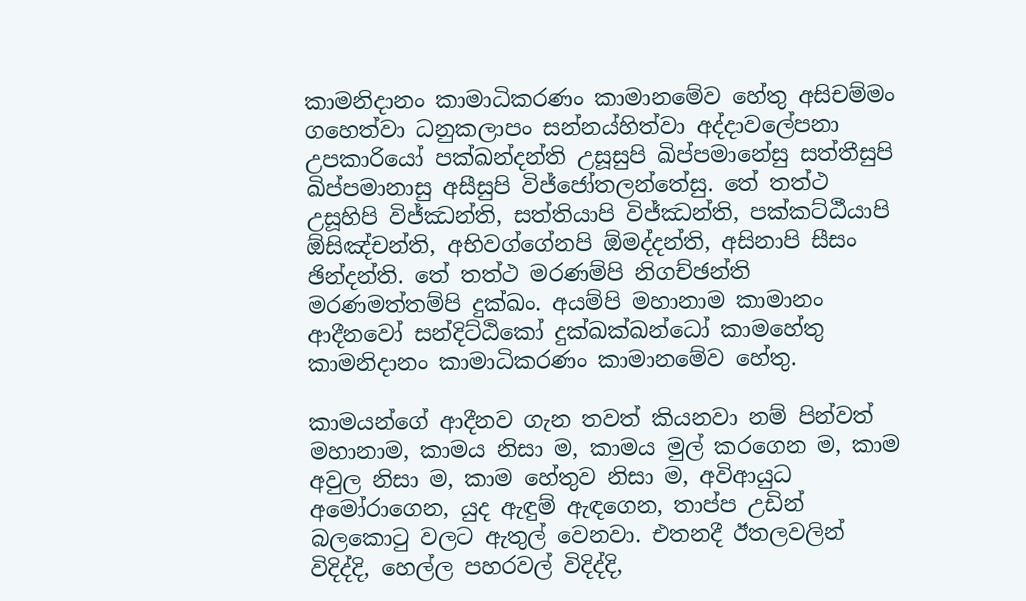කාමනිදානං කාමාධිකරණං කාමානමේව හේතු අසිචම්මං ගහෙත්වා ධනුකලාපං සන්නය්හිත්වා අද්දාවලේපනා උපකාරියෝ පක්ඛන්දන්ති උසූසුපි ඛිප්පමානේසු සත්තීසුපි ඛිප්පමානාසු අසීසුපි විජ්ජෝතලන්තේසු. තේ තත්ථ උසූහිපි විජ්ඣන්ති, සත්තියාපි විජ්ඣන්ති, පක්කට්ඨීයාපි ඕසිඤ්චන්ති, අභිවග්ගේනපි ඕමද්දන්ති, අසිනාපි සීසං ඡින්දන්ති. තේ තත්ථ මරණම්පි නිගච්ඡන්ති මරණමත්තම්පි දුක්ඛං. අයම්පි මහානාම කාමානං ආදීනවෝ සන්දිට්ඨිකෝ දුක්ඛක්ඛන්ධෝ කාමහේතු කාමනිදානං කාමාධිකරණං කාමානමේව හේතු.

කාමයන්ගේ ආදීනව ගැන තවත් කියනවා නම් පින්වත් මහානාම, කාමය නිසා ම, කාමය මුල් කරගෙන ම, කාම අවුල නිසා ම, කාම හේතුව නිසා ම, අවිආයුධ අමෝරාගෙන, යුද ඇඳුම් ඇඳගෙන, තාප්ප උඩින් බලකොටු වලට ඇතුල් වෙනවා. එතනදී ඊතලවලින් විදිද්දි, හෙල්ල පහරවල් විදිද්දි,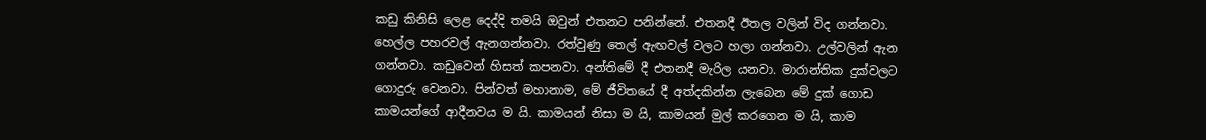කඩු කිනිසි ලෙළ දෙද්දි තමයි ඔවුන් එතනට පනින්නේ. එතනදී ඊතල වලින් විද ගන්නවා. හෙල්ල පහරවල් ඇනගන්නවා. රත්වුණු තෙල් ඇඟවල් වලට හලා ගන්නවා. උල්වලින් ඇන ගන්නවා. කඩුවෙන් හිසත් කපනවා. අන්තිමේ දී එතනදී මැරිල යනවා. මාරාන්තික දුක්වලට ගොදුරු වෙනවා. පින්වත් මහානාම, මේ ජීවිතයේ දී අත්දකින්න ලැබෙන මේ දුක් ගොඩ කාමයන්ගේ ආදීනවය ම යි. කාමයන් නිසා ම යි, කාමයන් මුල් කරගෙන ම යි, කාම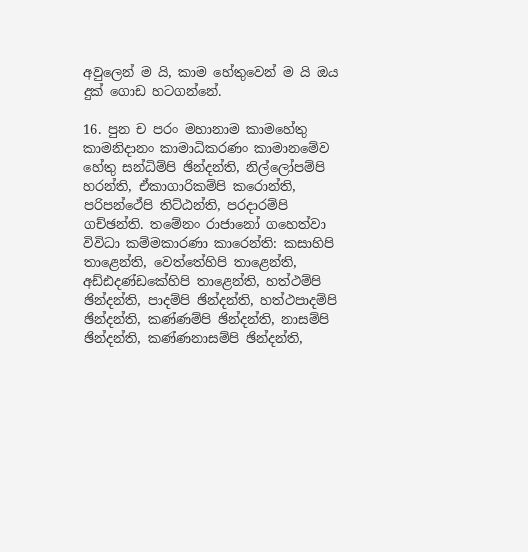අවුලෙන් ම යි, කාම හේතුවෙන් ම යි ඔය දුක් ගොඩ හටගන්නේ.

16. පුන ච පරං මහානාම කාමහේතු කාමනිදානං කාමාධිකරණං කාමානමේව හේතු සන්ධිම්පි ඡින්දන්ති, නිල්ලෝපම්පි හරන්ති, ඒකාගාරිකම්පි කරොන්ති, පරිපන්ථේපි තිට්ඨන්ති, පරදාරම්පි ගච්ඡන්ති. තමේනං රාජානෝ ගහෙත්වා විවිධා කම්මකාරණා කාරෙන්ති: කසාහිපි තාළෙන්ති, වෙත්තේහිපි තාළෙන්ති, අඩ්ඪදණ්ඩකේහිපි තාළෙන්ති, හත්ථම්පි ඡින්දන්ති, පාදම්පි ඡින්දන්ති, හත්ථපාදම්පි ඡින්දන්ති, කණ්ණම්පි ඡින්දන්ති, නාසම්පි ඡින්දන්ති, කණ්ණනාසම්පි ඡින්දන්ති,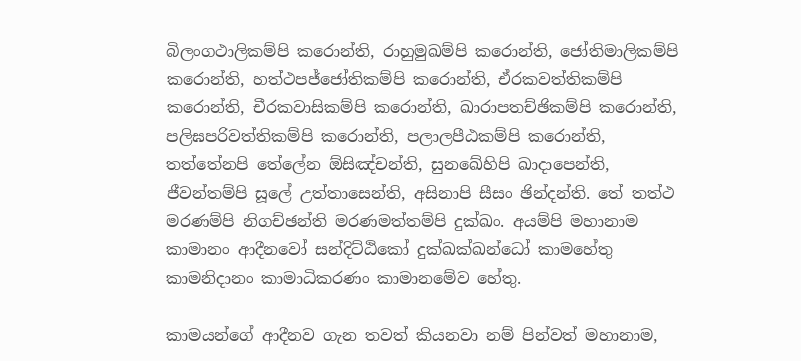බිලංගථාලිකම්පි කරොන්ති, රාහුමුඛම්පි කරොන්ති, ජෝතිමාලිකම්පි කරොන්ති, හත්ථපජ්ජෝතිකම්පි කරොන්ති, ඒරකවත්තිකම්පි කරොන්ති, චීරකවාසිකම්පි කරොන්ති, ඛාරාපතච්ඡිකම්පි කරොන්ති, පලිඝපරිවත්තිකම්පි කරොන්ති, පලාලපීඨකම්පි කරොන්ති, තත්තේනපි තේලේන ඕසිඤ්චන්ති, සුනඛේහිපි ඛාදාපෙන්ති, ජීවන්තම්පි සූලේ උත්තාසෙන්ති, අසිනාපි සීසං ඡින්දන්ති. තේ තත්ථ මරණම්පි නිගච්ඡන්ති මරණමත්තම්පි දුක්ඛං. අයම්පි මහානාම කාමානං ආදීනවෝ සන්දිට්ඨිකෝ දුක්ඛක්ඛන්ධෝ කාමහේතු කාමනිදානං කාමාධිකරණං කාමානමේව හේතු.

කාමයන්ගේ ආදීනව ගැන තවත් කියනවා නම් පින්වත් මහානාම,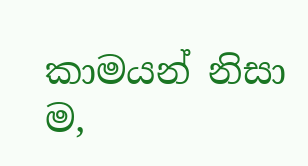කාමයන් නිසා ම,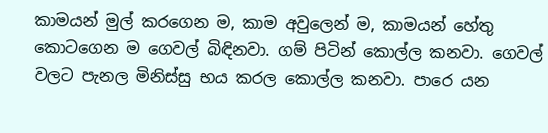කාමයන් මුල් කරගෙන ම, කාම අවුලෙන් ම, කාමයන් හේතු කොටගෙන ම ගෙවල් බිඳිනවා. ගම් පිටින් කොල්ල කනවා. ගෙවල් වලට පැනල මිනිස්සු භය කරල කොල්ල කනවා. පාරෙ යන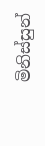මිනිස්සුන්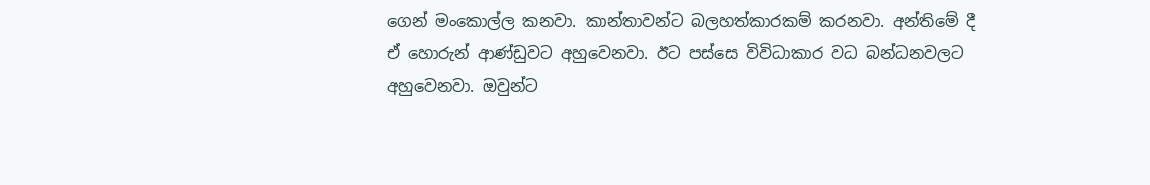ගෙන් මංකොල්ල කනවා. කාන්තාවන්ට බලහත්කාරකම් කරනවා. අන්තිමේ දී ඒ හොරුන් ආණ්ඩුවට අහුවෙනවා. ඊට පස්සෙ විවිධාකාර වධ බන්ධනවලට අහුවෙනවා. ඔවුන්ට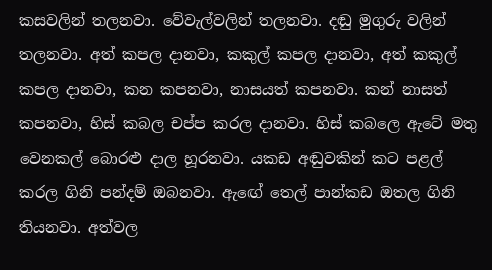කසවලින් තලනවා. වේවැල්වලින් තලනවා. දඬු මුගුරු වලින් තලනවා. අත් කපල දානවා, කකුල් කපල දානවා, අත් කකුල් කපල දානවා, කන කපනවා, නාසයත් කපනවා. කන් නාසත් කපනවා, හිස් කබල චප්ප කරල දානවා. හිස් කබලෙ ඇටේ මතු වෙනකල් බොරළු දාල හූරනවා. යකඩ අඬුවකින් කට පළල් කරල ගිනි පන්දම් ඔබනවා. ඇඟේ තෙල් පාන්කඩ ඔතල ගිනි තියනවා. අත්වල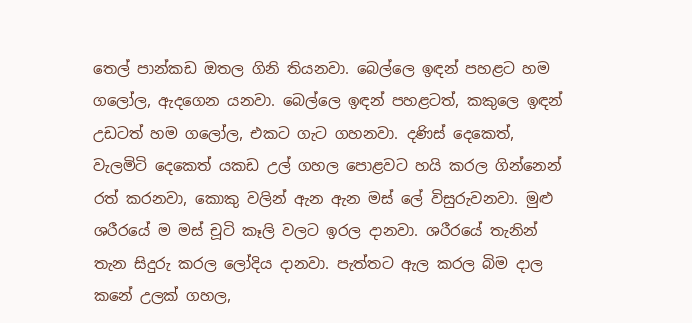තෙල් පාන්කඩ ඔතල ගිනි තියනවා. බෙල්ලෙ ඉඳන් පහළට හම ගලෝල, ඇදගෙන යනවා. බෙල්ලෙ ඉඳන් පහළටත්, කකුලෙ ඉඳන් උඩටත් හම ගලෝල, එකට ගැට ගහනවා. දණිස් දෙකෙත්, වැලමිටි දෙකෙත් යකඩ උල් ගහල පොළවට හයි කරල ගින්නෙන් රත් කරනවා, කොකු වලින් ඇන ඇන මස් ලේ විසුරුවනවා. මුළු ශරීරයේ ම මස් චූටි කෑලි වලට ඉරල දානවා. ශරීරයේ තැනින් තැන සිදුරු කරල ලෝදිය දානවා. පැත්තට ඇල කරල බිම දාල කනේ උලක් ගහල,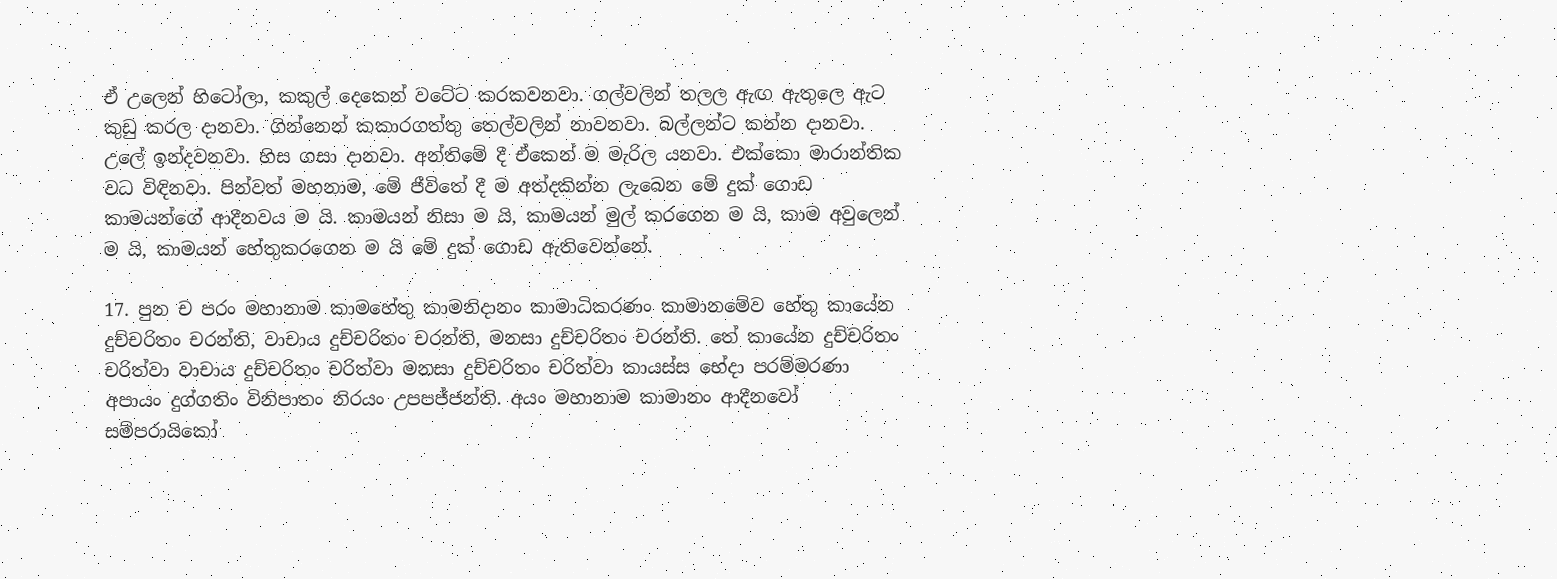ඒ උලෙන් හිටෝලා, කකුල් දෙකෙන් වටේට කරකවනවා. ගල්වලින් තලල ඇඟ ඇතුලෙ ඇට කුඩු කරල දානවා. ගින්නෙන් කකාරගත්තු තෙල්වලින් නාවනවා. බල්ලන්ට කන්න දානවා. උලේ ඉන්දවනවා. හිස ගසා දානවා. අන්තිමේ දී ඒකෙන් ම මැරිල යනවා. එක්කො මාරාන්තික වධ විඳිනවා. පින්වත් මහනාම, මේ ජීවිතේ දී ම අත්දකින්න ලැබෙන මේ දුක් ගොඩ කාමයන්ගේ ආදීනවය ම යි. කාමයන් නිසා ම යි, කාමයන් මුල් කරගෙන ම යි, කාම අවුලෙන් ම යි, කාමයන් හේතුකරගෙන ම යි මේ දුක් ගොඩ ඇතිවෙන්නේ.

17. පුන ච පරං මහානාම කාමහේතු කාමනිදානං කාමාධිකරණං කාමානමේව හේතු කායේන දුච්චරිතං චරන්ති, වාචාය දුච්චරිතං චරන්ති, මනසා දුච්චරිතං චරන්ති. තේ කායේන දුච්චරිතං චරිත්වා වාචාය දුච්චරිතං චරිත්වා මනසා දුච්චරිතං චරිත්වා කායස්ස භේදා පරම්මරණා අපායං දුග්ගතිං විනිපාතං නිරයං උපපජ්ජන්ති. අයං මහානාම කාමානං ආදීනවෝ සම්පරායිකෝ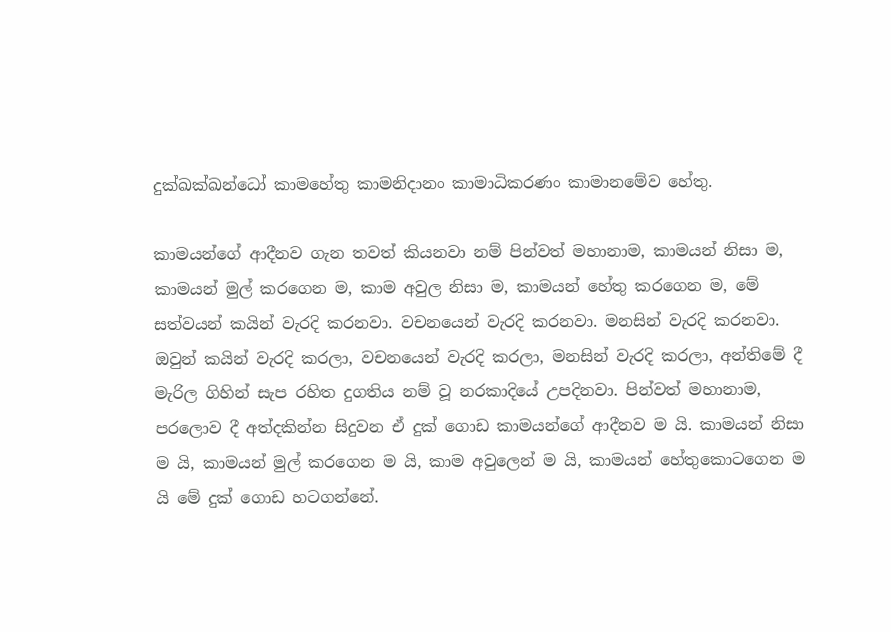දුක්ඛක්ඛන්ධෝ කාමහේතු කාමනිදානං කාමාධිකරණං කාමානමේව හේතු.

කාමයන්ගේ ආදීනව ගැන තවත් කියනවා නම් පින්වත් මහානාම, කාමයන් නිසා ම, කාමයන් මුල් කරගෙන ම, කාම අවුල නිසා ම, කාමයන් හේතු කරගෙන ම, මේ සත්වයන් කයින් වැරදි කරනවා. වචනයෙන් වැරදි කරනවා. මනසින් වැරදි කරනවා. ඔවුන් කයින් වැරදි කරලා, වචනයෙන් වැරදි කරලා, මනසින් වැරදි කරලා, අන්තිමේ දී මැරිල ගිහින් සැප රහිත දුගතිය නම් වූ නරකාදියේ උපදිනවා. පින්වත් මහානාම, පරලොව දී අත්දකින්න සිදුවන ඒ දුක් ගොඩ කාමයන්ගේ ආදීනව ම යි. කාමයන් නිසා ම යි, කාමයන් මුල් කරගෙන ම යි, කාම අවුලෙන් ම යි, කාමයන් හේතුකොටගෙන ම යි මේ දුක් ගොඩ හටගන්නේ.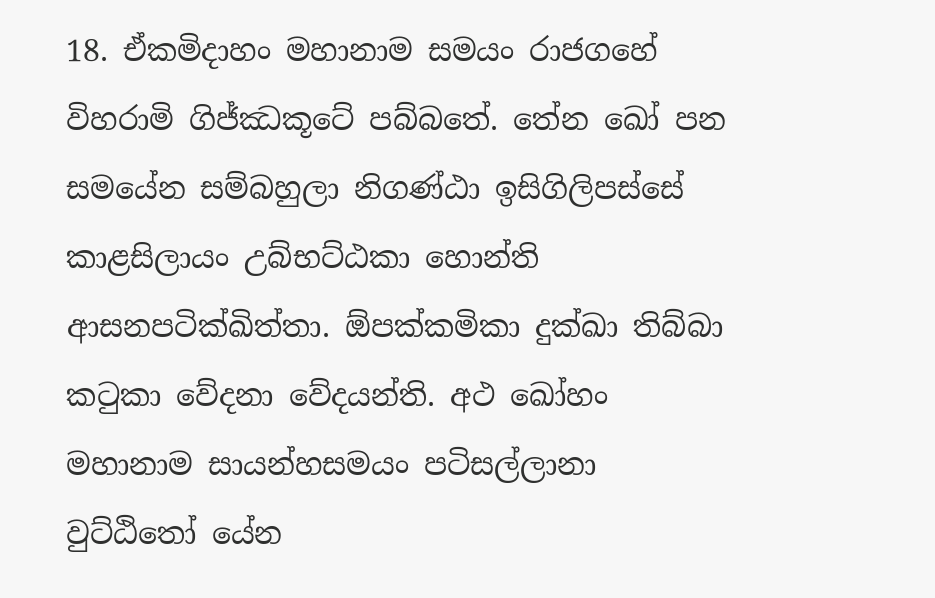18. ඒකමිදාහං මහානාම සමයං රාජගහේ විහරාමි ගිජ්ඣකූටේ පබ්බතේ. තේන ඛෝ පන සමයේන සම්බහුලා නිගණ්ඨා ඉසිගිලිපස්සේ කාළසිලායං උබ්භට්ඨකා හොන්ති ආසනපටික්ඛිත්තා. ඕපක්කමිකා දුක්ඛා තිබ්බා කටුකා වේදනා වේදයන්ති. අථ ඛෝහං මහානාම සායන්හසමයං පටිසල්ලානා වුට්ඨිතෝ යේන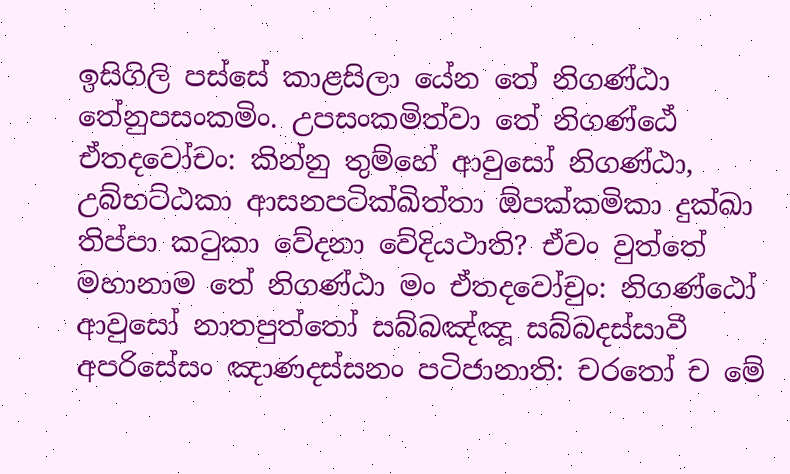ඉසිගිලි පස්සේ කාළසිලා යේන තේ නිගණ්ඨා තේනුපසංකමිං. උපසංකමිත්වා තේ නිගණ්ඨේ ඒතදවෝචං: කින්නු තුම්හේ ආවුසෝ නිගණ්ඨා, උබ්භට්ඨකා ආසනපටික්ඛිත්තා ඕපක්කමිකා දුක්ඛා තිප්පා කටුකා වේදනා වේදියථාති? ඒවං වුත්තේ මහානාම තේ නිගණ්ඨා මං ඒතදවෝචුං: නිගණ්ඨෝ ආවුසෝ නාතපුත්තෝ සබ්බඤ්ඤූ සබ්බදස්සාවී අපරිසේසං ඤාණදස්සනං පටිජානාති: චරතෝ ච මේ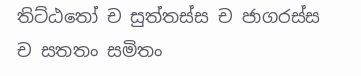තිට්ඨතෝ ච සුත්තස්ස ච ජාගරස්ස ච සතතං සමිතං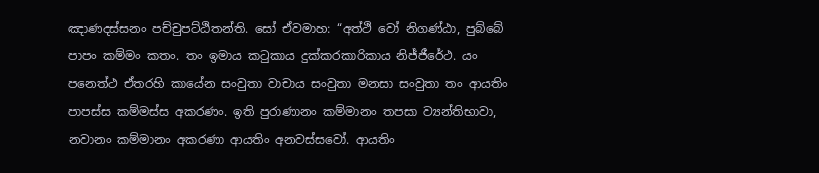ඤාණදස්සනං පච්චුපට්ඨිතන්ති. සෝ ඒවමාහ: “අත්ථි වෝ නිගණ්ඨා, පුබ්බේ පාපං කම්මං කතං. තං ඉමාය කටුකාය දුක්කරකාරිකාය නිජ්ජීරේථ. යං පනෙත්ථ ඒතරහි කායේන සංවුතා වාචාය සංවුතා මනසා සංවුතා තං ආයතිං පාපස්ස කම්මස්ස අකරණං. ඉති පුරාණානං කම්මානං තපසා ව්‍යන්තිභාවා, නවානං කම්මානං අකරණා ආයතිං අනවස්සවෝ. ආයතිං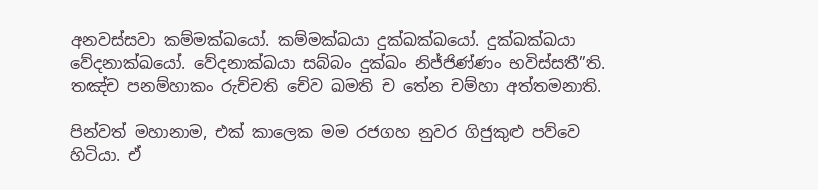අනවස්සවා කම්මක්ඛයෝ. කම්මක්ඛයා දුක්ඛක්ඛයෝ. දුක්ඛක්ඛයා වේදනාක්ඛයෝ. වේදනාක්ඛයා සබ්බං දුක්ඛං නිජ්ජිණ්ණං භවිස්සතී”ති. තඤ්ච පනම්හාකං රුච්චති චේව ඛමති ච තේන චම්හා අත්තමනාති.

පින්වත් මහානාම, එක් කාලෙක මම රජගහ නුවර ගිජුකුළු පව්වෙ හිටියා. ඒ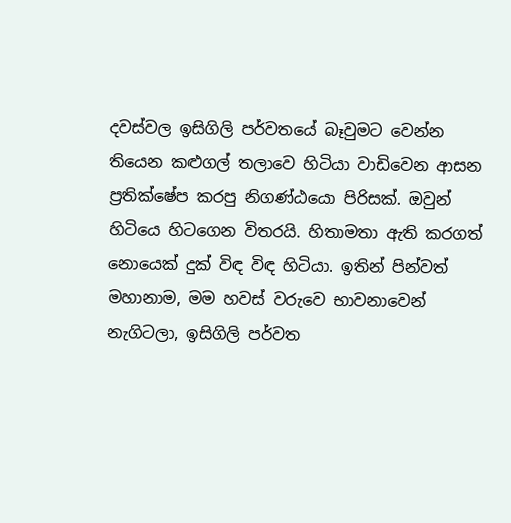දවස්වල ඉසිගිලි පර්වතයේ බෑවුමට වෙන්න තියෙන කළුගල් තලාවෙ හිටියා වාඩිවෙන ආසන ප්‍රතික්ෂේප කරපු නිගණ්ඨයො පිරිසක්. ඔවුන් හිටියෙ හිටගෙන විතරයි. හිතාමතා ඇති කරගත් නොයෙක් දුක් විඳ විඳ හිටියා. ඉතින් පින්වත් මහානාම, මම හවස් වරුවෙ භාවනාවෙන් නැගිටලා, ඉසිගිලි පර්වත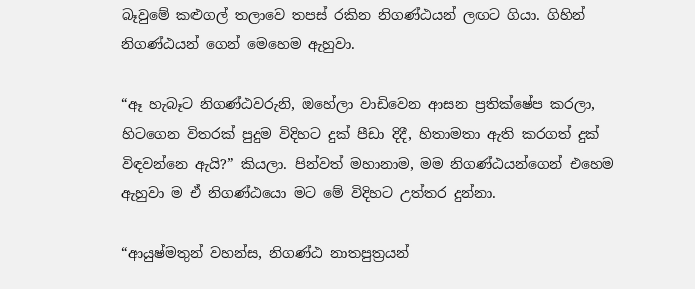බෑවුමේ කළුගල් තලාවෙ තපස් රකින නිගණ්ඨයන් ලඟට ගියා. ගිහින් නිගණ්ඨයන් ගෙන් මෙහෙම ඇහුවා.

“ඈ හැබෑට නිගණ්ඨවරුනි, ඔහේලා වාඩිවෙන ආසන ප්‍රතික්ෂේප කරලා, හිටගෙන විතරක් පුදුම විදිහට දුක් පීඩා දිදී, හිතාමතා ඇති කරගත් දුක් විඳවන්නෙ ඇයි?” කියලා. පින්වත් මහානාම, මම නිගණ්ඨයන්ගෙන් එහෙම ඇහුවා ම ඒ නිගණ්ඨයො මට මේ විදිහට උත්තර දුන්නා.

“ආයුෂ්මතුන් වහන්ස, නිගණ්ඨ නාතපුත්‍රයන්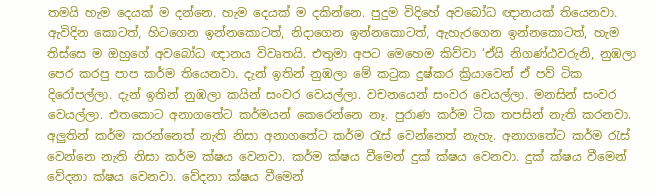තමයි හැම දෙයක් ම දන්නෙ. හැම දෙයක් ම දකින්නෙ. පුදුම විදිහේ අවබෝධ ඥානයක් තියෙනවා. ඇවිදින කොටත්, හිටගෙන ඉන්නකොටත්, නිදාගෙන ඉන්නකොටත්, ඇහැරගෙන ඉන්නකොටත්, හැම තිස්සෙ ම ඔහුගේ අවබෝධ ඥානය විවෘතයි. එතුමා අපට මෙහෙම කිව්වා ‘ඒයි නිගණ්ඨවරුනි, නුඹලා පෙර කරපු පාප කර්ම තියෙනවා. දැන් ඉතින් නුඹලා මේ කටුක දුෂ්කර ක්‍රියාවෙන් ඒ පව් ටික දිරෝපල්ලා. දැන් ඉතින් නුඹලා කයින් සංවර වෙයල්ලා. වචනයෙන් සංවර වෙයල්ලා. මනසින් සංවර වෙයල්ලා. එතකොට අනාගතේට කර්මයන් කෙරෙන්නෙ නෑ. පුරාණ කර්ම ටික තපසින් නැති කරනවා. අලුතින් කර්ම කරන්නෙත් නැති නිසා අනාගතේට කර්ම රැස් වෙන්නෙත් නැහැ. අනාගතේට කර්ම රැස් වෙන්නෙ නැති නිසා කර්ම ක්ෂය වෙනවා. කර්ම ක්ෂය වීමෙන් දුක් ක්ෂය වෙනවා. දුක් ක්ෂය වීමෙන් වේදනා ක්ෂය වෙනවා. වේදනා ක්ෂය වීමෙන්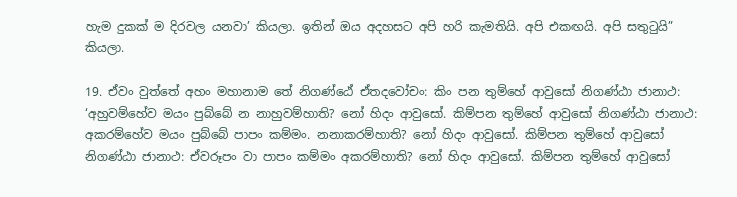හැම දුකක් ම දිරවල යනවා’ කියලා. ඉතින් ඔය අදහසට අපි හරි කැමතියි. අපි එකඟයි. අපි සතුටුයි” කියලා.

19. ඒවං වුත්තේ අහං මහානාම තේ නිගණ්ඨේ ඒතදවෝචං: කිං පන තුම්හේ ආවුසෝ නිගණ්ඨා ජානාථ: ‘අහුවම්හේව මයං පුබ්බේ න නාහුවම්හාති? නෝ හිදං ආවුසෝ. කිම්පන තුම්හේ ආවුසෝ නිගණ්ඨා ජානාථ: අකරම්හේව මයං පුබ්බේ පාපං කම්මං. නනාකරම්හාති? නෝ හිදං ආවුසෝ. කිම්පන තුම්හේ ආවුසෝ නිගණ්ඨා ජානාථ: ඒවරූපං වා පාපං කම්මං අකරම්හාති? නෝ හිදං ආවුසෝ. කිම්පන තුම්හේ ආවුසෝ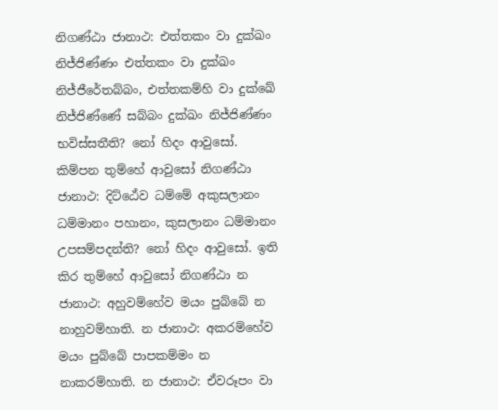නිගණ්ඨා ජානාථ: එත්තකං වා දුක්ඛං නිජ්ජිණ්ණං එත්තකං වා දුක්ඛං නිජ්ජීරේතබ්බං, එත්තකම්හි වා දුක්ඛේ නිජ්ජිණ්ණේ සබ්බං දුක්ඛං නිජ්ජිණ්ණං භවිස්සතීති? නෝ හිදං ආවුසෝ. කිම්පන තුම්හේ ආවුසෝ නිගණ්ඨා ජානාථ: දිට්ඨේව ධම්මේ අකුසලානං ධම්මානං පහානං, කුසලානං ධම්මානං උපසම්පදන්ති? නෝ හිදං ආවුසෝ. ඉති කිර තුම්හේ ආවුසෝ නිගණ්ඨා න ජානාථ: අහුවම්හේව මයං පුබ්බේ න නාහුවම්හාති. න ජානාථ: අකරම්හේව මයං පුබ්බේ පාපකම්මං න නාකරම්හාති. න ජානාථ: ඒවරූපං වා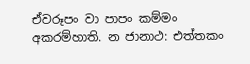ඒවරූපං වා පාපං කම්මං අකරම්හාති. න ජානාථ: එත්තකං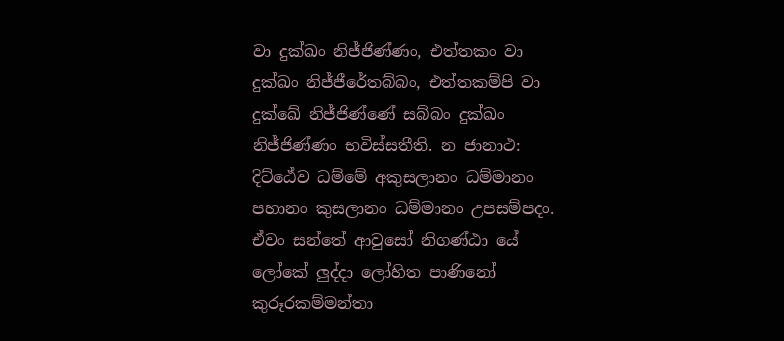වා දුක්ඛං නිජ්ජිණ්ණං, එත්තකං වා දුක්ඛං නිජ්ජීරේතබ්බං, එත්තකම්පි වා දුක්ඛේ නිජ්ජිණ්ණේ සබ්බං දුක්ඛං නිජ්ජිණ්ණං භවිස්සතීති. න ජානාථ: දිට්ඨේව ධම්මේ අකුසලානං ධම්මානං පහානං කුසලානං ධම්මානං උපසම්පදං. ඒවං සන්තේ ආවුසෝ නිගණ්ඨා යේ ලෝකේ ලුද්දා ලෝහිත පාණිනෝ කුරූරකම්මන්තා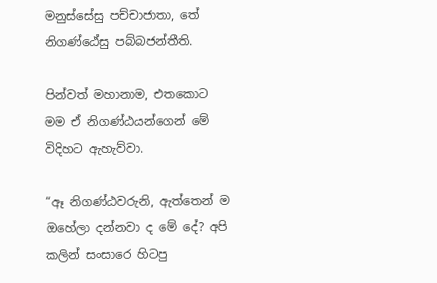මනුස්සේසු පච්චාජාතා, තේ නිගණ්ඨේසු පබ්බජන්තීති.

පින්වත් මහානාම, එතකොට මම ඒ නිගණ්ඨයන්ගෙන් මේ විදිහට ඇහැව්වා.

“ඈ නිගණ්ඨවරුනි, ඇත්තෙන් ම ඔහේලා දන්නවා ද මේ දේ? අපි කලින් සංසාරෙ හිටපු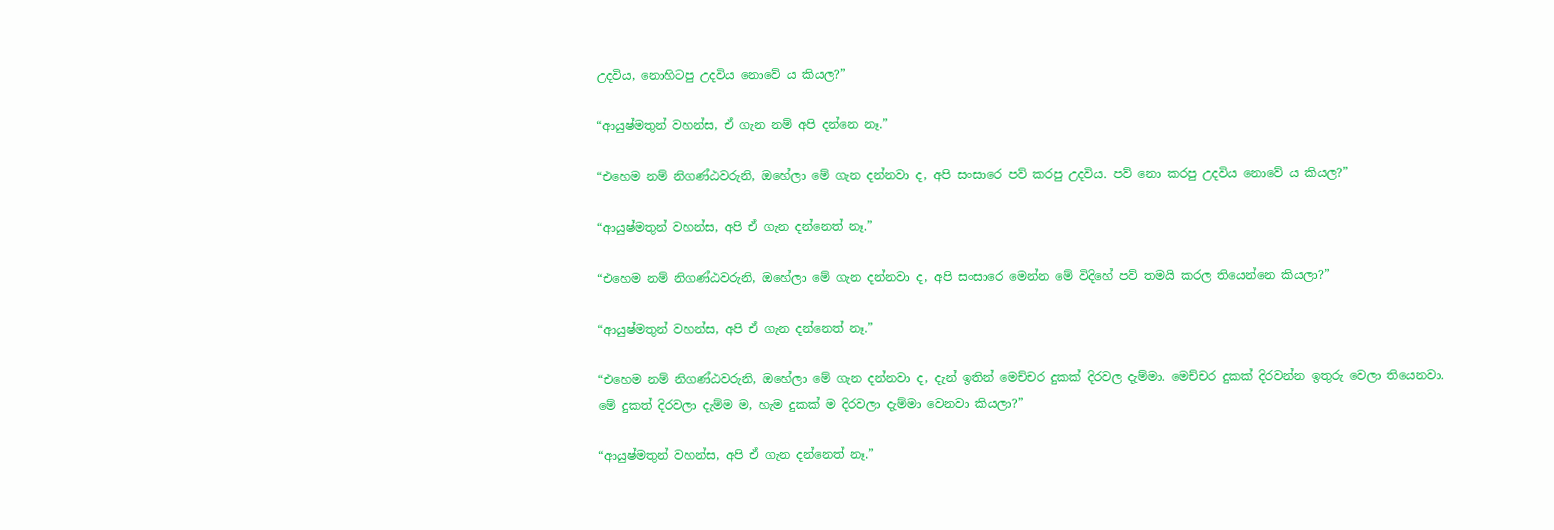උදවිය, නොහිටපු උදවිය නොවේ ය කියල?”

“ආයුෂ්මතුන් වහන්ස, ඒ ගැන නම් අපි දන්නෙ නෑ.”

“එහෙම නම් නිගණ්ඨවරුනි, ඔහේලා මේ ගැන දන්නවා ද, අපි සංසාරෙ පව් කරපු උදවිය. පව් නො කරපු උදවිය නොවේ ය කියල?”

“ආයුෂ්මතුන් වහන්ස, අපි ඒ ගැන දන්නෙත් නෑ.”

“එහෙම නම් නිගණ්ඨවරුනි, ඔහේලා මේ ගැන දන්නවා ද, අපි සංසාරෙ මෙන්න මේ විදිහේ පව් තමයි කරල තියෙන්නෙ කියලා?”

“ආයුෂ්මතුන් වහන්ස, අපි ඒ ගැන දන්නෙත් නෑ.”

“එහෙම නම් නිගණ්ඨවරුනි, ඔහේලා මේ ගැන දන්නවා ද, දැන් ඉතින් මෙච්චර දුකක් දිරවල දැම්මා. මෙච්චර දුකක් දිරවන්න ඉතුරු වෙලා තියෙනවා. මේ දුකත් දිරවලා දැම්ම ම, හැම දුකක් ම දිරවලා දැම්මා වෙනවා කියලා?”

“ආයුෂ්මතුන් වහන්ස, අපි ඒ ගැන දන්නෙත් නෑ.”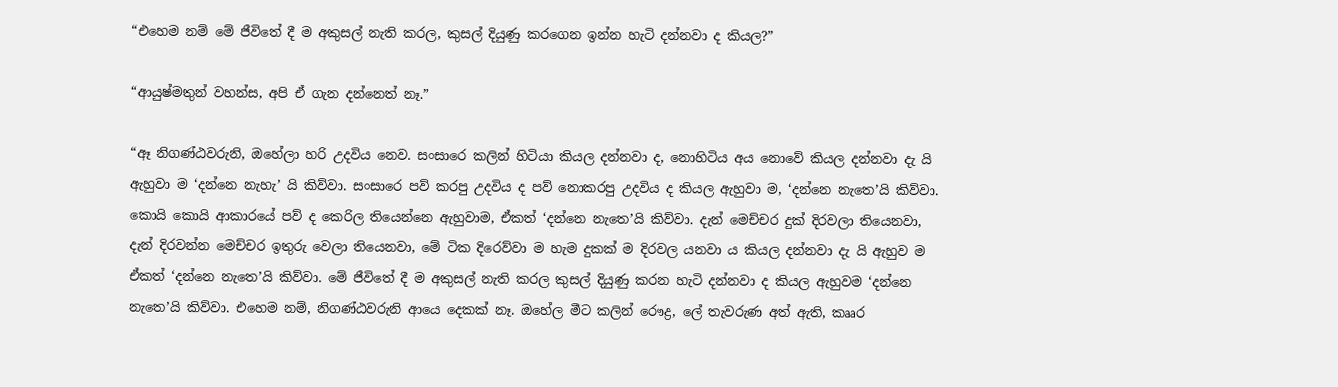“එහෙම නම් මේ ජීවිතේ දී ම අකුසල් නැති කරල, කුසල් දියුණු කරගෙන ඉන්න හැටි දන්නවා ද කියල?”

“ආයුෂ්මතුන් වහන්ස, අපි ඒ ගැන දන්නෙත් නෑ.”

“ඈ නිගණ්ඨවරුනි, ඔහේලා හරි උදවිය නෙව. සංසාරෙ කලින් හිටියා කියල දන්නවා ද, නොහිටිය අය නොවේ කියල දන්නවා දැ යි ඇහුවා ම ‘දන්නෙ නැහැ’ යි කිව්වා. සංසාරෙ පව් කරපු උදවිය ද පව් නොකරපු උදවිය ද කියල ඇහුවා ම, ‘දන්නෙ නැතෙ’යි කිව්වා. කොයි කොයි ආකාරයේ පව් ද කෙරිල තියෙන්නෙ ඇහුවාම, ඒකත් ‘දන්නෙ නැතෙ’යි කිව්වා. දැන් මෙච්චර දුක් දිරවලා තියෙනවා, දැන් දිරවන්න මෙච්චර ඉතුරු වෙලා තියෙනවා, මේ ටික දිරෙව්වා ම හැම දුකක් ම දිරවල යනවා ය කියල දන්නවා දැ යි ඇහුව ම ඒකත් ‘දන්නෙ නැතෙ’යි කිව්වා. මේ ජීවිතේ දී ම අකුසල් නැති කරල කුසල් දියුණු කරන හැටි දන්නවා ද කියල ඇහුවම ‘දන්නෙ නැතෙ’යි කිව්වා. එහෙම නම්, නිගණ්ඨවරුනි ආයෙ දෙකක් නෑ. ඔහේල මීට කලින් රෞද්‍ර, ලේ තැවරුණ අත් ඇති, කෲර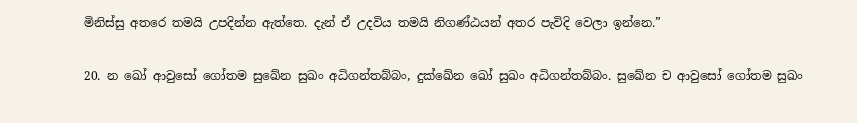මිනිස්සු අතරෙ තමයි උපදින්න ඇත්තෙ. දැන් ඒ උදවිය තමයි නිගණ්ඨයන් අතර පැවිදි වෙලා ඉන්නෙ.”

20. න ඛෝ ආවුසෝ ගෝතම සුඛේන සුඛං අධිගන්තබ්බං, දුක්ඛේන ඛෝ සුඛං අධිගන්තබ්බං. සුඛේන ච ආවුසෝ ගෝතම සුඛං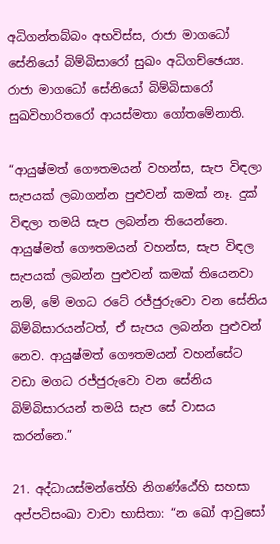අධිගන්තබ්බං අභවිස්ස, රාජා මාගධෝ සේනියෝ බිම්බිසාරෝ සුඛං අධිගච්ඡෙය්‍ය. රාජා මාගධෝ සේනියෝ බිම්බිසාරෝ සුඛවිහාරිතරෝ ආයස්මතා ගෝතමේනාති.

“ආයුෂ්මත් ගෞතමයන් වහන්ස, සැප විඳලා සැපයක් ලබාගන්න පුළුවන් කමක් නෑ. දුක් විඳලා තමයි සැප ලබන්න තියෙන්නෙ. ආයුෂ්මත් ගෞතමයන් වහන්ස, සැප විඳල සැපයක් ලබන්න පුළුවන් කමක් තියෙනවා නම්, මේ මගධ රටේ රජ්ජුරුවො වන සේනිය බිම්බිසාරයන්ටත්, ඒ සැපය ලබන්න පුළුවන් නෙව. ආයුෂ්මත් ගෞතමයන් වහන්සේට වඩා මගධ රජ්ජුරුවො වන සේනිය බිම්බිසාරයන් තමයි සැප සේ වාසය කරන්නෙ.”

21. අද්ධායස්මන්තේහි නිගණ්ඨේහි සහසා අප්පටිසංඛා වාචා භාසිතා: “න ඛෝ ආවුසෝ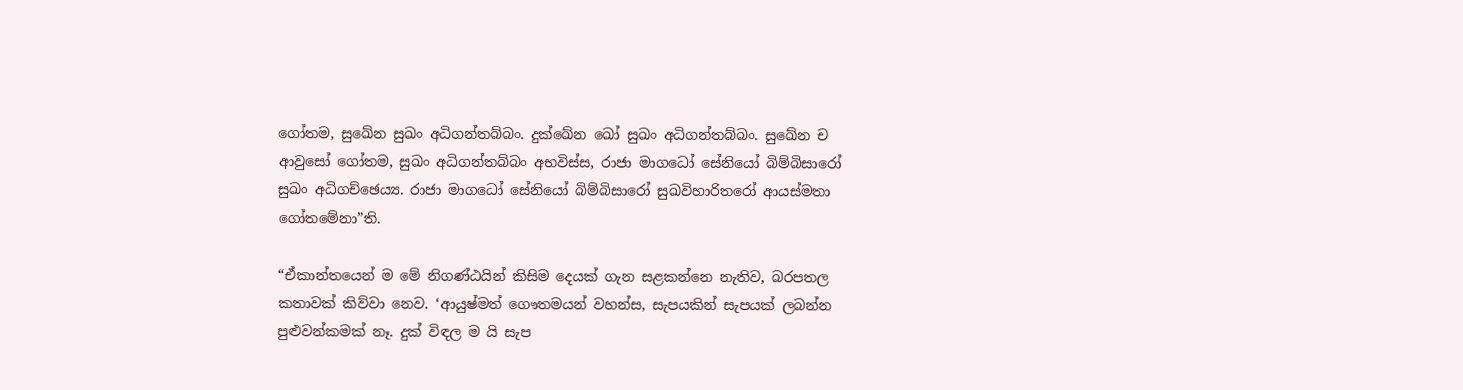ගෝතම, සුඛේන සුඛං අධිගන්තබ්බං. දුක්ඛේන ඛෝ සුඛං අධිගන්තබ්බං. සුඛේන ච ආවුසෝ ගෝතම, සුඛං අධිගන්තබ්බං අභවිස්ස, රාජා මාගධෝ සේනියෝ බිම්බිසාරෝ සුඛං අධිගච්ඡෙය්‍ය. රාජා මාගධෝ සේනියෝ බිම්බිසාරෝ සුඛවිහාරිතරෝ ආයස්මතා ගෝතමේනා”ති.

“ඒකාන්තයෙන් ම මේ නිගණ්ඨයින් කිසිම දෙයක් ගැන සළකන්නෙ නැතිව, බරපතල කතාවක් කිව්වා නෙව. ‘ආයුෂ්මත් ගෞතමයන් වහන්ස, සැපයකින් සැපයක් ලබන්න පුළුවන්කමක් නෑ. දුක් විඳල ම යි සැප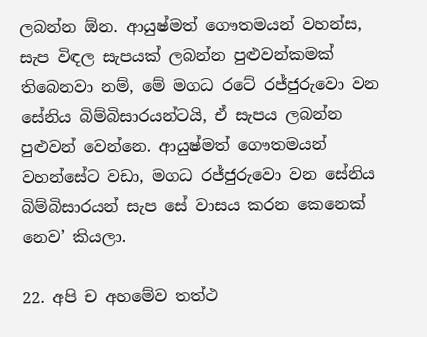ලබන්න ඕන. ආයුෂ්මත් ගෞතමයන් වහන්ස, සැප විඳල සැපයක් ලබන්න පුළුවන්කමක් තිබෙනවා නම්, මේ මගධ රටේ රජ්ජුරුවො වන සේනිය බිම්බිසාරයන්ටයි, ඒ සැපය ලබන්න පුළුවන් වෙන්නෙ. ආයුෂ්මත් ගෞතමයන් වහන්සේට වඩා, මගධ රජ්ජුරුවො වන සේනිය බිම්බිසාරයන් සැප සේ වාසය කරන කෙනෙක් නෙව’ කියලා.

22. අපි ච අහමේව තත්ථ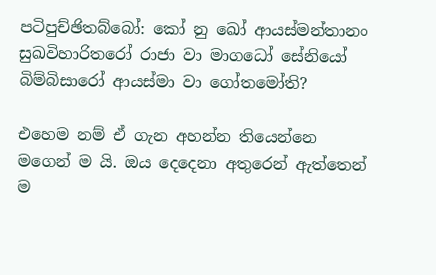පටිපුච්ඡිතබ්බෝ: කෝ නු ඛෝ ආයස්මන්තානං සුඛවිහාරිතරෝ රාජා වා මාගධෝ සේනියෝ බිම්බිසාරෝ ආයස්මා වා ගෝතමෝති?

එහෙම නම් ඒ ගැන අහන්න තියෙන්නෙ මගෙන් ම යි. ඔය දෙදෙනා අතුරෙන් ඇත්තෙන් ම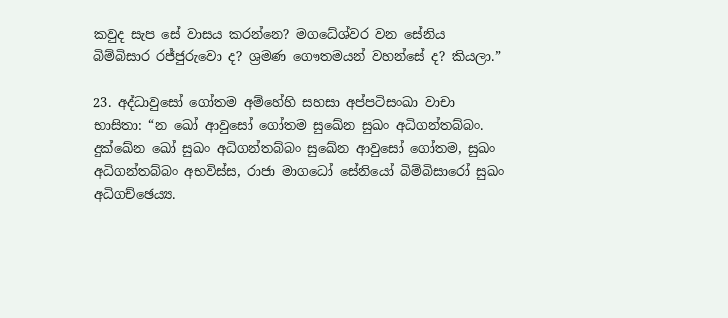කවුද සැප සේ වාසය කරන්නෙ? මගධේශ්වර වන සේනිය බිම්බිසාර රජ්ජුරුවො ද? ශ්‍රමණ ගෞතමයන් වහන්සේ ද? කියලා.”

23. අද්ධාවුසෝ ගෝතම අම්හේහි සහසා අප්පටිසංඛා වාචා භාසිතා: “න ඛෝ ආවුසෝ ගෝතම සුඛේන සුඛං අධිගන්තබ්බං. දුක්ඛේන ඛෝ සුඛං අධිගන්තබ්බං සුඛේන ආවුසෝ ගෝතම, සුඛං අධිගන්තබ්බං අභවිස්ස, රාජා මාගධෝ සේනියෝ බිම්බිසාරෝ සුඛං අධිගච්ඡෙය්‍ය.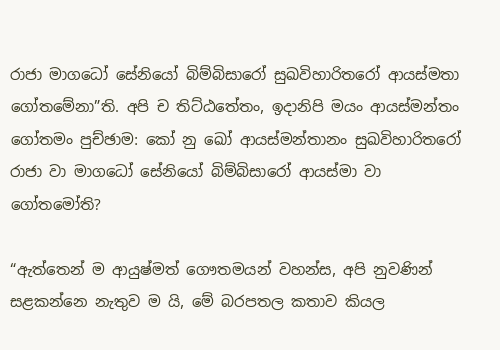රාජා මාගධෝ සේනියෝ බිම්බිසාරෝ සුඛවිහාරිතරෝ ආයස්මතා ගෝතමේනා”ති. අපි ච තිට්ඨතේතං, ඉදානිපි මයං ආයස්මන්තං ගෝතමං පුච්ඡාම: කෝ නු ඛෝ ආයස්මන්තානං සුඛවිහාරිතරෝ රාජා වා මාගධෝ සේනියෝ බිම්බිසාරෝ ආයස්මා වා ගෝතමෝති?

“ඇත්තෙන් ම ආයුෂ්මත් ගෞතමයන් වහන්ස, අපි නුවණින් සළකන්නෙ නැතුව ම යි, මේ බරපතල කතාව කියල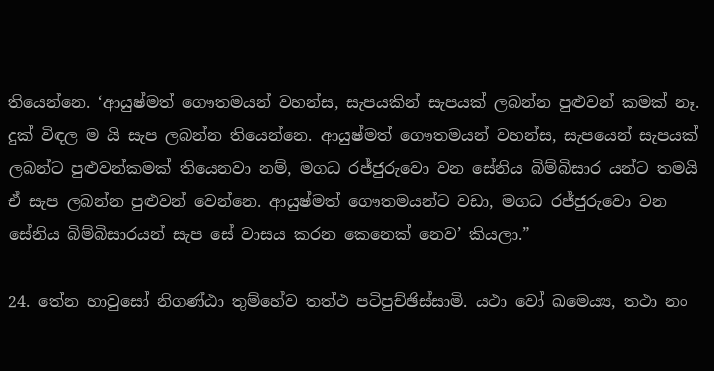තියෙන්නෙ. ‘ආයුෂ්මත් ගෞතමයන් වහන්ස, සැපයකින් සැපයක් ලබන්න පුළුවන් කමක් නෑ. දුක් විඳල ම යි සැප ලබන්න තියෙන්නෙ. ආයුෂ්මත් ගෞතමයන් වහන්ස, සැපයෙන් සැපයක් ලබන්ට පුළුවන්කමක් තියෙනවා නම්, මගධ රජ්ජුරුවො වන සේනිය බිම්බිසාර යන්ට තමයි ඒ සැප ලබන්න පුළුවන් වෙන්නෙ. ආයුෂ්මත් ගෞතමයන්ට වඩා, මගධ රජ්ජුරුවො වන සේනිය බිම්බිසාරයන් සැප සේ වාසය කරන කෙනෙක් නෙව’ කියලා.”

24. තේන හාවුසෝ නිගණ්ඨා තුම්හේව තත්ථ පටිපුච්ඡිස්සාමි. යථා වෝ ඛමෙය්‍ය, තථා නං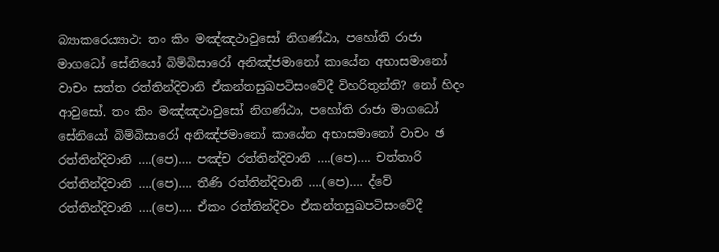බ්‍යාකරෙය්‍යාථ: තං කිං මඤ්ඤථාවුසෝ නිගණ්ඨා, පහෝති රාජා මාගධෝ සේනියෝ බිම්බිසාරෝ අනිඤ්ජමානෝ කායේන අභාසමානෝ වාචං සත්ත රත්තින්දිවානි ඒකන්තසුඛපටිසංවේදී විහරිතුන්ති? නෝ හිදං ආවුසෝ. තං කිං මඤ්ඤථාවුසෝ නිගණ්ඨා, පහෝති රාජා මාගධෝ සේනියෝ බිම්බිසාරෝ අනිඤ්ජමානෝ කායේන අභාසමානෝ වාචං ඡ රත්තින්දිවානි ….(පෙ)…. පඤ්ච රත්තින්දිවානි ….(පෙ)…. චත්තාරි රත්තින්දිවානි ….(පෙ)…. තීණි රත්තින්දිවානි ….(පෙ)…. ද්වේ රත්තින්දිවානි ….(පෙ)…. ඒකං රත්තින්දිවං ඒකන්තසුඛපටිසංවේදී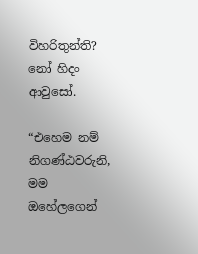විහරිතුන්ති? නෝ හිදං ආවුසෝ.

“එහෙම නම් නිගණ්ඨවරුනි, මම ඔහේලගෙන්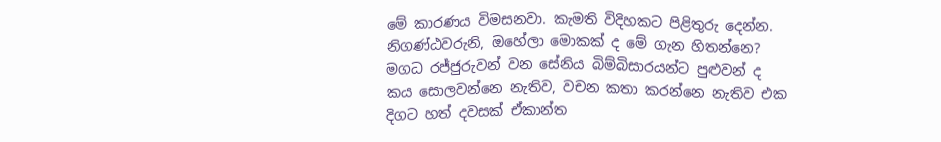මේ කාරණය විමසනවා. කැමති විදිහකට පිළිතුරු දෙන්න. නිගණ්ඨවරුනි, ඔහේලා මොකක් ද මේ ගැන හිතන්නෙ? මගධ රජ්ජුරුවන් වන සේනිය බිම්බිසාරයන්ට පුළුවන් ද කය සොලවන්නෙ නැතිව, වචන කතා කරන්නෙ නැතිව එක දිගට හත් දවසක් ඒකාන්ත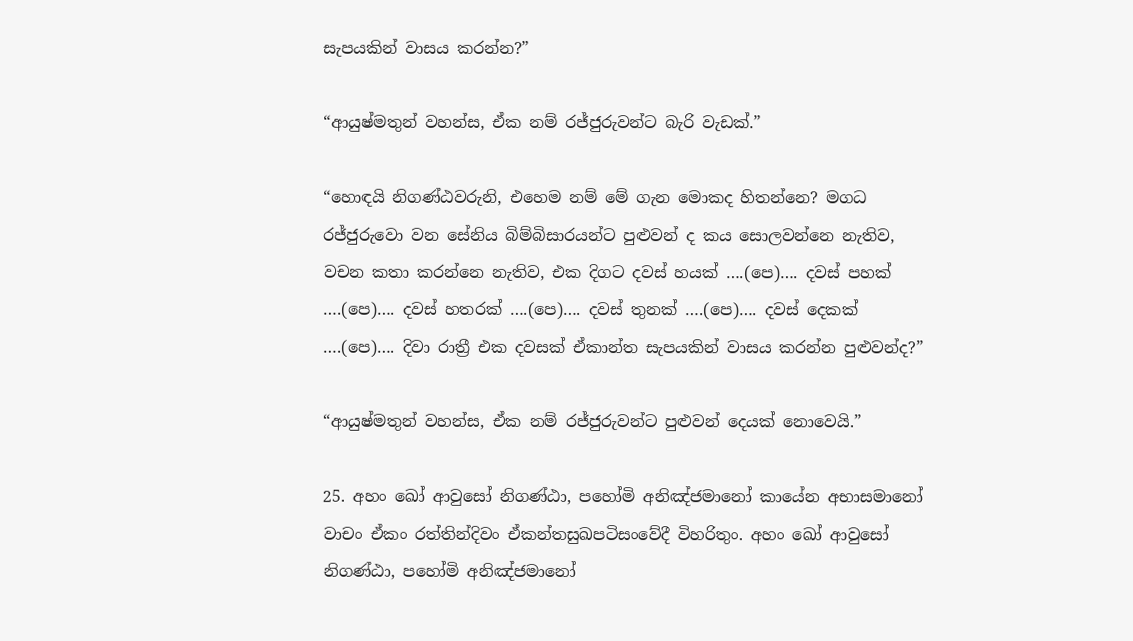සැපයකින් වාසය කරන්න?”

“ආයුෂ්මතුන් වහන්ස, ඒක නම් රජ්ජුරුවන්ට බැරි වැඩක්.”

“හොඳයි නිගණ්ඨවරුනි, එහෙම නම් මේ ගැන මොකද හිතන්නෙ? මගධ රජ්ජුරුවො වන සේනිය බිම්බිසාරයන්ට පුළුවන් ද කය සොලවන්නෙ නැතිව, වචන කතා කරන්නෙ නැතිව, එක දිගට දවස් හයක් ….(පෙ)…. දවස් පහක් ….(පෙ)…. දවස් හතරක් ….(පෙ)…. දවස් තුනක් ….(පෙ)…. දවස් දෙකක් ….(පෙ)…. දිවා රාත්‍රී එක දවසක් ඒකාන්ත සැපයකින් වාසය කරන්න පුළුවන්ද?”

“ආයුෂ්මතුන් වහන්ස, ඒක නම් රජ්ජුරුවන්ට පුළුවන් දෙයක් නොවෙයි.”

25. අහං ඛෝ ආවුසෝ නිගණ්ඨා, පහෝමි අනිඤ්ජමානෝ කායේන අභාසමානෝ වාචං ඒකං රත්තින්දිවං ඒකන්තසුඛපටිසංවේදී විහරිතුං. අහං ඛෝ ආවුසෝ නිගණ්ඨා, පහෝමි අනිඤ්ජමානෝ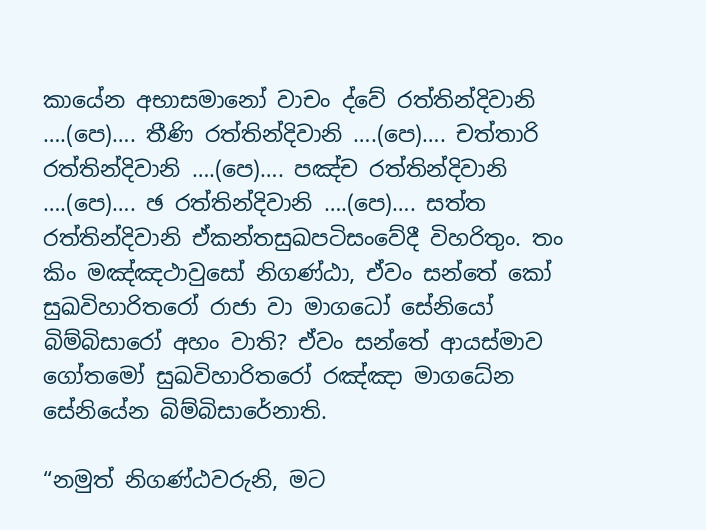කායේන අභාසමානෝ වාචං ද්වේ රත්තින්දිවානි ….(පෙ)…. තීණි රත්තින්දිවානි ….(පෙ)…. චත්තාරි රත්තින්දිවානි ….(පෙ)…. පඤ්ච රත්තින්දිවානි ….(පෙ)…. ඡ රත්තින්දිවානි ….(පෙ)…. සත්ත රත්තින්දිවානි ඒකන්තසුඛපටිසංවේදී විහරිතුං. තං කිං මඤ්ඤථාවුසෝ නිගණ්ඨා, ඒවං සන්තේ කෝ සුඛවිහාරිතරෝ රාජා වා මාගධෝ සේනියෝ බිම්බිසාරෝ අහං වාති? ඒවං සන්තේ ආයස්මාව ගෝතමෝ සුඛවිහාරිතරෝ රඤ්ඤා මාගධේන සේනියේන බිම්බිසාරේනාති.

“නමුත් නිගණ්ඨවරුනි, මට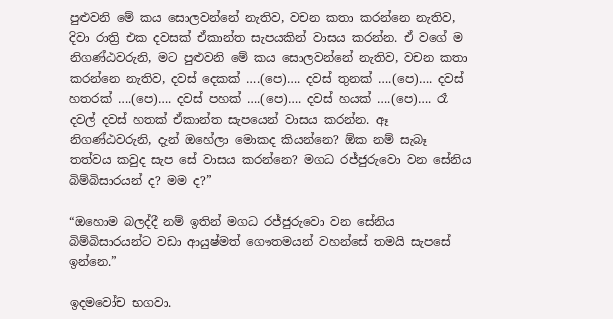පුළුවනි මේ කය සොලවන්නේ නැතිව, වචන කතා කරන්නෙ නැතිව, දිවා රාත්‍රි එක දවසක් ඒකාන්ත සැපයකින් වාසය කරන්න. ඒ වගේ ම නිගණ්ඨවරුනි, මට පුළුවනි මේ කය සොලවන්නේ නැතිව, වචන කතා කරන්නෙ නැතිව, දවස් දෙකක් ….(පෙ)…. දවස් තුනක් ….(පෙ)…. දවස් හතරක් ….(පෙ)…. දවස් පහක් ….(පෙ)…. දවස් හයක් ….(පෙ)…. රෑ දවල් දවස් හතක් ඒකාන්ත සැපයෙන් වාසය කරන්න. ඈ නිගණ්ඨවරුනි, දැන් ඔහේලා මොකද කියන්නෙ? ඕක නම් සැබෑ තත්වය කවුද සැප සේ වාසය කරන්නෙ? මගධ රජ්ජුරුවො වන සේනිය බිම්බිසාරයන් ද? මම ද?”

“ඔහොම බලද්දී නම් ඉතින් මගධ රජ්ජුරුවො වන සේනිය බිම්බිසාරයන්ට වඩා ආයුෂ්මත් ගෞතමයන් වහන්සේ තමයි සැපසේ ඉන්නෙ.”

ඉදමවෝච භගවා.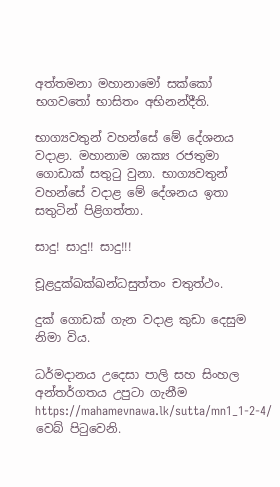අත්තමනා මහානාමෝ සක්කෝ භගවතෝ භාසිතං අභිනන්දීති.

භාග්‍යවතුන් වහන්සේ මේ දේශනය වදාළා. මහානාම ශාක්‍ය රජතුමා ගොඩාක් සතුටු වුනා. භාග්‍යවතුන් වහන්සේ වදාළ මේ දේශනය ඉතා සතුටින් පිළිගත්තා.

සාදු! සාදු!! සාදු!!!

චූළදුක්ඛක්ඛන්ධසුත්තං චතුත්ථං.

දුක් ගොඩක් ගැන වදාළ කුඩා දෙසුම නිමා විය.

ධර්මදානය උදෙසා පාලි සහ සිංහල අන්තර්ගතය උපුටා ගැනීම https://mahamevnawa.lk/sutta/mn1_1-2-4/ වෙබ් පිටුවෙනි.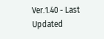Ver.1.40 - Last Updated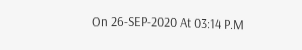On 26-SEP-2020 At 03:14 P.M